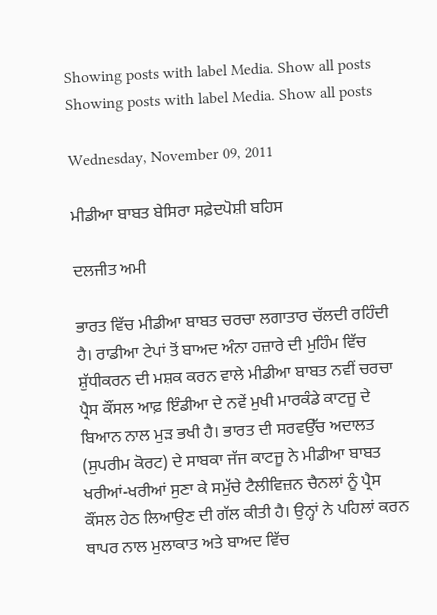Showing posts with label Media. Show all posts
Showing posts with label Media. Show all posts

Wednesday, November 09, 2011

ਮੀਡੀਆ ਬਾਬਤ ਬੇਸਿਰਾ ਸਫ਼ੇਦਪੋਸ਼ੀ ਬਹਿਸ

ਦਲਜੀਤ ਅਮੀ

ਭਾਰਤ ਵਿੱਚ ਮੀਡੀਆ ਬਾਬਤ ਚਰਚਾ ਲਗਾਤਾਰ ਚੱਲਦੀ ਰਹਿੰਦੀ ਹੈ। ਰਾਡੀਆ ਟੇਪਾਂ ਤੋਂ ਬਾਅਦ ਅੰਨਾ ਹਜ਼ਾਰੇ ਦੀ ਮੁਹਿੰਮ ਵਿੱਚ ਸ਼ੁੱਧੀਕਰਨ ਦੀ ਮਸ਼ਕ ਕਰਨ ਵਾਲੇ ਮੀਡੀਆ ਬਾਬਤ ਨਵੀਂ ਚਰਚਾ ਪ੍ਰੈਸ ਕੌਂਸਲ ਆਫ਼ ਇੰਡੀਆ ਦੇ ਨਵੇਂ ਮੁਖੀ ਮਾਰਕੰਡੇ ਕਾਟਜੂ ਦੇ ਬਿਆਨ ਨਾਲ ਮੁੜ ਭਖੀ ਹੈ। ਭਾਰਤ ਦੀ ਸਰਵਉੱਚ ਅਦਾਲਤ (ਸੁਪਰੀਮ ਕੋਰਟ) ਦੇ ਸਾਬਕਾ ਜੱਜ ਕਾਟਜੂ ਨੇ ਮੀਡੀਆ ਬਾਬਤ ਖਰੀਆਂ-ਖਰੀਆਂ ਸੁਣਾ ਕੇ ਸਮੁੱਚੇ ਟੈਲੀਵਿਜ਼ਨ ਚੈਨਲਾਂ ਨੂੰ ਪ੍ਰੈਸ ਕੌਂਸਲ ਹੇਠ ਲਿਆਉਣ ਦੀ ਗੱਲ ਕੀਤੀ ਹੈ। ਉਨ੍ਹਾਂ ਨੇ ਪਹਿਲਾਂ ਕਰਨ ਥਾਪਰ ਨਾਲ ਮੁਲਾਕਾਤ ਅਤੇ ਬਾਅਦ ਵਿੱਚ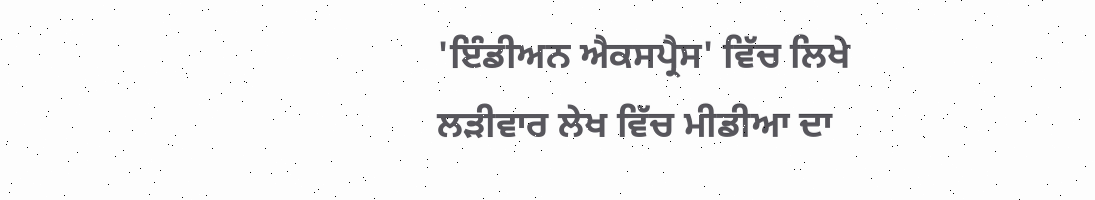'ਇੰਡੀਅਨ ਐਕਸਪ੍ਰੈਸ' ਵਿੱਚ ਲਿਖੇ ਲੜੀਵਾਰ ਲੇਖ ਵਿੱਚ ਮੀਡੀਆ ਦਾ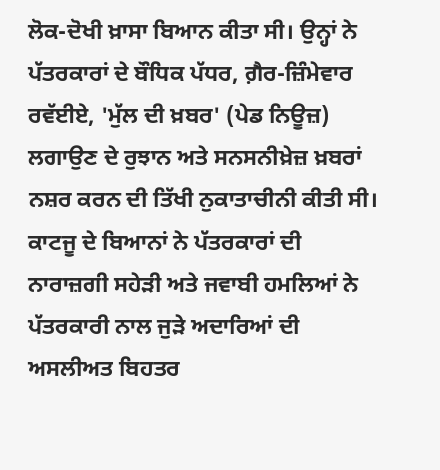ਲੋਕ-ਦੋਖੀ ਖ਼ਾਸਾ ਬਿਆਨ ਕੀਤਾ ਸੀ। ਉਨ੍ਹਾਂ ਨੇ ਪੱਤਰਕਾਰਾਂ ਦੇ ਬੌਧਿਕ ਪੱਧਰ, ਗ਼ੈਰ-ਜ਼ਿੰਮੇਵਾਰ ਰਵੱਈਏ, 'ਮੁੱਲ ਦੀ ਖ਼ਬਰ' (ਪੇਡ ਨਿਊਜ਼) ਲਗਾਉਣ ਦੇ ਰੁਝਾਨ ਅਤੇ ਸਨਸਨੀਖ਼ੇਜ਼ ਖ਼ਬਰਾਂ ਨਸ਼ਰ ਕਰਨ ਦੀ ਤਿੱਖੀ ਨੁਕਾਤਾਚੀਨੀ ਕੀਤੀ ਸੀ। ਕਾਟਜੂ ਦੇ ਬਿਆਨਾਂ ਨੇ ਪੱਤਰਕਾਰਾਂ ਦੀ ਨਾਰਾਜ਼ਗੀ ਸਹੇੜੀ ਅਤੇ ਜਵਾਬੀ ਹਮਲਿਆਂ ਨੇ ਪੱਤਰਕਾਰੀ ਨਾਲ ਜੁੜੇ ਅਦਾਰਿਆਂ ਦੀ ਅਸਲੀਅਤ ਬਿਹਤਰ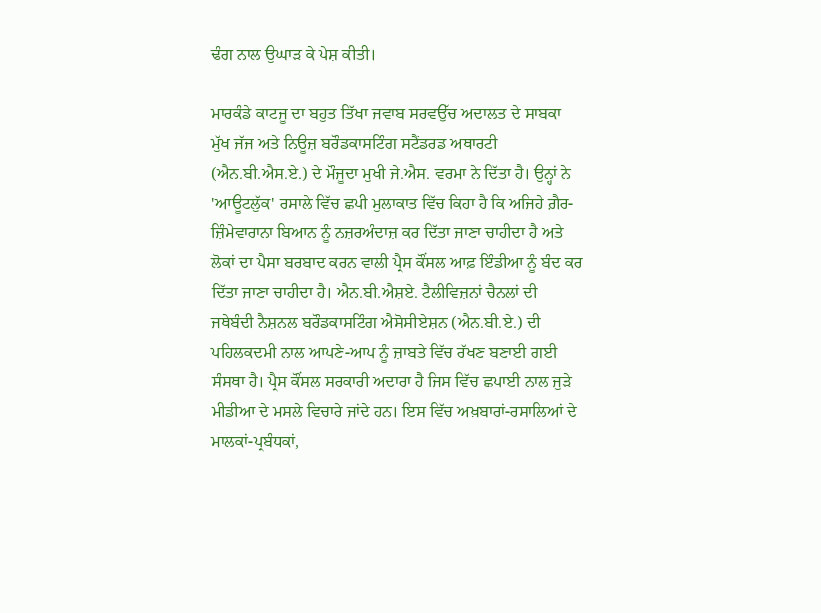ਢੰਗ ਨਾਲ ਉਘਾੜ ਕੇ ਪੇਸ਼ ਕੀਤੀ।

ਮਾਰਕੰਡੇ ਕਾਟਜੂ ਦਾ ਬਹੁਤ ਤਿੱਖਾ ਜਵਾਬ ਸਰਵਉੱਚ ਅਦਾਲਤ ਦੇ ਸਾਬਕਾ ਮੁੱਖ ਜੱਜ ਅਤੇ ਨਿਊਜ਼ ਬਰੌਡਕਾਸਟਿੰਗ ਸਟੈਂਡਰਡ ਅਥਾਰਟੀ (ਐਨ.ਬੀ.ਐਸ.ਏ.) ਦੇ ਮੌਜੂਦਾ ਮੁਖੀ ਜੇ.ਐਸ. ਵਰਮਾ ਨੇ ਦਿੱਤਾ ਹੈ। ਉਨ੍ਹਾਂ ਨੇ 'ਆਊਟਲੁੱਕ' ਰਸਾਲੇ ਵਿੱਚ ਛਪੀ ਮੁਲਾਕਾਤ ਵਿੱਚ ਕਿਹਾ ਹੈ ਕਿ ਅਜਿਹੇ ਗ਼ੈਰ-ਜ਼ਿੰਮੇਵਾਰਾਨਾ ਬਿਆਨ ਨੂੰ ਨਜ਼ਰਅੰਦਾਜ਼ ਕਰ ਦਿੱਤਾ ਜਾਣਾ ਚਾਹੀਦਾ ਹੈ ਅਤੇ ਲੋਕਾਂ ਦਾ ਪੈਸਾ ਬਰਬਾਦ ਕਰਨ ਵਾਲੀ ਪ੍ਰੈਸ ਕੌਂਸਲ ਆਫ਼ ਇੰਡੀਆ ਨੂੰ ਬੰਦ ਕਰ ਦਿੱਤਾ ਜਾਣਾ ਚਾਹੀਦਾ ਹੈ। ਐਨ.ਬੀ.ਐਸ਼ਏ. ਟੈਲੀਵਿਜ਼ਨਾਂ ਚੈਨਲਾਂ ਦੀ ਜਥੇਬੰਦੀ ਨੈਸ਼ਨਲ ਬਰੌਡਕਾਸਟਿੰਗ ਐਸੋਸੀਏਸ਼ਨ (ਐਨ.ਬੀ.ਏ.) ਦੀ ਪਹਿਲਕਦਮੀ ਨਾਲ ਆਪਣੇ-ਆਪ ਨੂੰ ਜ਼ਾਬਤੇ ਵਿੱਚ ਰੱਖਣ ਬਣਾਈ ਗਈ ਸੰਸਥਾ ਹੈ। ਪ੍ਰੈਸ ਕੌਂਸਲ ਸਰਕਾਰੀ ਅਦਾਰਾ ਹੈ ਜਿਸ ਵਿੱਚ ਛਪਾਈ ਨਾਲ ਜੁੜੇ ਮੀਡੀਆ ਦੇ ਮਸਲੇ ਵਿਚਾਰੇ ਜਾਂਦੇ ਹਨ। ਇਸ ਵਿੱਚ ਅਖ਼ਬਾਰਾਂ-ਰਸਾਲਿਆਂ ਦੇ ਮਾਲਕਾਂ-ਪ੍ਰਬੰਧਕਾਂ,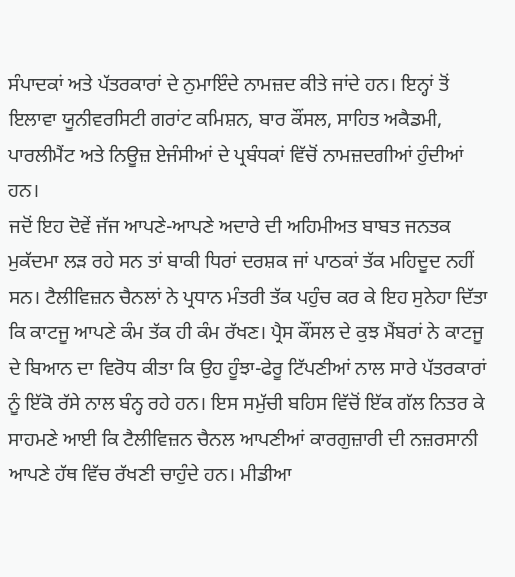ਸੰਪਾਦਕਾਂ ਅਤੇ ਪੱਤਰਕਾਰਾਂ ਦੇ ਨੁਮਾਇੰਦੇ ਨਾਮਜ਼ਦ ਕੀਤੇ ਜਾਂਦੇ ਹਨ। ਇਨ੍ਹਾਂ ਤੋਂ ਇਲਾਵਾ ਯੂਨੀਵਰਸਿਟੀ ਗਰਾਂਟ ਕਮਿਸ਼ਨ, ਬਾਰ ਕੌਂਸਲ, ਸਾਹਿਤ ਅਕੈਡਮੀ, ਪਾਰਲੀਮੈਂਟ ਅਤੇ ਨਿਊਜ਼ ਏਜੰਸੀਆਂ ਦੇ ਪ੍ਰਬੰਧਕਾਂ ਵਿੱਚੋਂ ਨਾਮਜ਼ਦਗੀਆਂ ਹੁੰਦੀਆਂ ਹਨ।
ਜਦੋਂ ਇਹ ਦੋਵੇਂ ਜੱਜ ਆਪਣੇ-ਆਪਣੇ ਅਦਾਰੇ ਦੀ ਅਹਿਮੀਅਤ ਬਾਬਤ ਜਨਤਕ ਮੁਕੱਦਮਾ ਲੜ ਰਹੇ ਸਨ ਤਾਂ ਬਾਕੀ ਧਿਰਾਂ ਦਰਸ਼ਕ ਜਾਂ ਪਾਠਕਾਂ ਤੱਕ ਮਹਿਦੂਦ ਨਹੀਂ ਸਨ। ਟੈਲੀਵਿਜ਼ਨ ਚੈਨਲਾਂ ਨੇ ਪ੍ਰਧਾਨ ਮੰਤਰੀ ਤੱਕ ਪਹੁੰਚ ਕਰ ਕੇ ਇਹ ਸੁਨੇਹਾ ਦਿੱਤਾ ਕਿ ਕਾਟਜੂ ਆਪਣੇ ਕੰਮ ਤੱਕ ਹੀ ਕੰਮ ਰੱਖਣ। ਪ੍ਰੈਸ ਕੌਂਸਲ ਦੇ ਕੁਝ ਮੈਂਬਰਾਂ ਨੇ ਕਾਟਜੂ ਦੇ ਬਿਆਨ ਦਾ ਵਿਰੋਧ ਕੀਤਾ ਕਿ ਉਹ ਹੂੰਝਾ-ਫੇਰੂ ਟਿੱਪਣੀਆਂ ਨਾਲ ਸਾਰੇ ਪੱਤਰਕਾਰਾਂ ਨੂੰ ਇੱਕੋ ਰੱਸੇ ਨਾਲ ਬੰਨ੍ਹ ਰਹੇ ਹਨ। ਇਸ ਸਮੁੱਚੀ ਬਹਿਸ ਵਿੱਚੋਂ ਇੱਕ ਗੱਲ ਨਿਤਰ ਕੇ ਸਾਹਮਣੇ ਆਈ ਕਿ ਟੈਲੀਵਿਜ਼ਨ ਚੈਨਲ ਆਪਣੀਆਂ ਕਾਰਗੁਜ਼ਾਰੀ ਦੀ ਨਜ਼ਰਸਾਨੀ ਆਪਣੇ ਹੱਥ ਵਿੱਚ ਰੱਖਣੀ ਚਾਹੁੰਦੇ ਹਨ। ਮੀਡੀਆ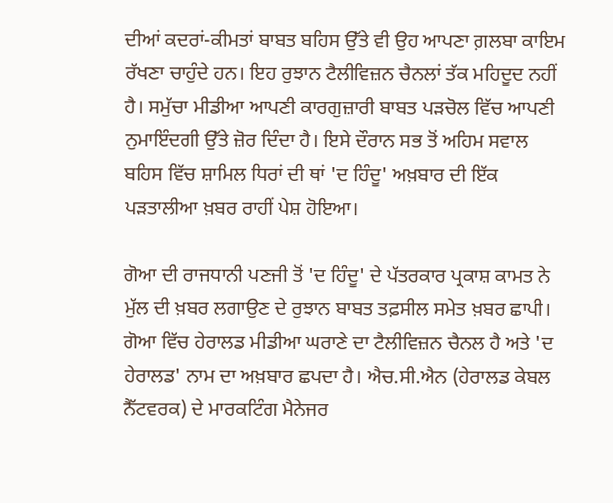ਦੀਆਂ ਕਦਰਾਂ-ਕੀਮਤਾਂ ਬਾਬਤ ਬਹਿਸ ਉੱਤੇ ਵੀ ਉਹ ਆਪਣਾ ਗ਼ਲਬਾ ਕਾਇਮ ਰੱਖਣਾ ਚਾਹੁੰਦੇ ਹਨ। ਇਹ ਰੁਝਾਨ ਟੈਲੀਵਿਜ਼ਨ ਚੈਨਲਾਂ ਤੱਕ ਮਹਿਦੂਦ ਨਹੀਂ ਹੈ। ਸਮੁੱਚਾ ਮੀਡੀਆ ਆਪਣੀ ਕਾਰਗੁਜ਼ਾਰੀ ਬਾਬਤ ਪੜਚੋਲ ਵਿੱਚ ਆਪਣੀ ਨੁਮਾਇੰਦਗੀ ਉੱਤੇ ਜ਼ੋਰ ਦਿੰਦਾ ਹੈ। ਇਸੇ ਦੌਰਾਨ ਸਭ ਤੋਂ ਅਹਿਮ ਸਵਾਲ ਬਹਿਸ ਵਿੱਚ ਸ਼ਾਮਿਲ ਧਿਰਾਂ ਦੀ ਥਾਂ 'ਦ ਹਿੰਦੂ' ਅਖ਼ਬਾਰ ਦੀ ਇੱਕ ਪੜਤਾਲੀਆ ਖ਼ਬਰ ਰਾਹੀਂ ਪੇਸ਼ ਹੋਇਆ।

ਗੋਆ ਦੀ ਰਾਜਧਾਨੀ ਪਣਜੀ ਤੋਂ 'ਦ ਹਿੰਦੂ' ਦੇ ਪੱਤਰਕਾਰ ਪ੍ਰਕਾਸ਼ ਕਾਮਤ ਨੇ ਮੁੱਲ ਦੀ ਖ਼ਬਰ ਲਗਾਉਣ ਦੇ ਰੁਝਾਨ ਬਾਬਤ ਤਫ਼ਸੀਲ ਸਮੇਤ ਖ਼ਬਰ ਛਾਪੀ। ਗੋਆ ਵਿੱਚ ਹੇਰਾਲਡ ਮੀਡੀਆ ਘਰਾਣੇ ਦਾ ਟੈਲੀਵਿਜ਼ਨ ਚੈਨਲ ਹੈ ਅਤੇ 'ਦ ਹੇਰਾਲਡ' ਨਾਮ ਦਾ ਅਖ਼ਬਾਰ ਛਪਦਾ ਹੈ। ਐਚ.ਸੀ.ਐਨ (ਹੇਰਾਲਡ ਕੇਬਲ ਨੈੱਟਵਰਕ) ਦੇ ਮਾਰਕਟਿੰਗ ਮੈਨੇਜਰ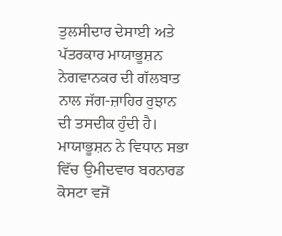ਤੁਲਸੀਦਾਰ ਦੇਸਾਈ ਅਤੇ ਪੱਤਰਕਾਰ ਮਾਯਾਭੂਸ਼ਨ ਨੇਗਵਾਨਕਰ ਦੀ ਗੱਲਬਾਤ ਨਾਲ ਜੱਗ-ਜ਼ਾਹਿਰ ਰੁਝਾਨ ਦੀ ਤਸਦੀਕ ਹੁੰਦੀ ਹੈ। ਮਾਯਾਭੂਸ਼ਨ ਨੇ ਵਿਧਾਨ ਸਭਾ ਵਿੱਚ ਉਮੀਦਵਾਰ ਬਰਨਾਰਡ ਕੋਸਟਾ ਵਜੋਂ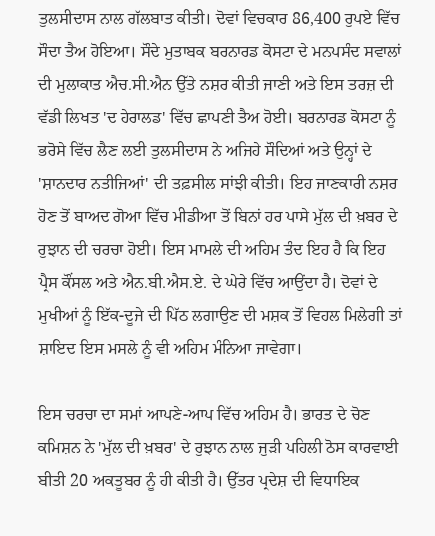ਤੁਲਸੀਦਾਸ ਨਾਲ ਗੱਲਬਾਤ ਕੀਤੀ। ਦੋਵਾਂ ਵਿਚਕਾਰ 86,400 ਰੁਪਏ ਵਿੱਚ ਸੌਦਾ ਤੈਅ ਹੋਇਆ। ਸੌਦੇ ਮੁਤਾਬਕ ਬਰਨਾਰਡ ਕੋਸਟਾ ਦੇ ਮਨਪਸੰਦ ਸਵਾਲਾਂ ਦੀ ਮੁਲਾਕਾਤ ਐਚ.ਸੀ.ਐਨ ਉੱਤੇ ਨਸ਼ਰ ਕੀਤੀ ਜਾਣੀ ਅਤੇ ਇਸ ਤਰਜ਼ ਦੀ ਵੱਡੀ ਲਿਖਤ 'ਦ ਹੇਰਾਲਡ' ਵਿੱਚ ਛਾਪਣੀ ਤੈਅ ਹੋਈ। ਬਰਨਾਰਡ ਕੋਸਟਾ ਨੂੰ ਭਰੋਸੇ ਵਿੱਚ ਲੈਣ ਲਈ ਤੁਲਸੀਦਾਸ ਨੇ ਅਜਿਹੇ ਸੌਦਿਆਂ ਅਤੇ ਉਨ੍ਹਾਂ ਦੇ 'ਸ਼ਾਨਦਾਰ ਨਤੀਜਿਆਂ' ਦੀ ਤਫ਼ਸੀਲ ਸਾਂਝੀ ਕੀਤੀ। ਇਹ ਜਾਣਕਾਰੀ ਨਸ਼ਰ ਹੋਣ ਤੋਂ ਬਾਅਦ ਗੋਆ ਵਿੱਚ ਮੀਡੀਆ ਤੋਂ ਬਿਨਾਂ ਹਰ ਪਾਸੇ ਮੁੱਲ ਦੀ ਖ਼ਬਰ ਦੇ ਰੁਝਾਨ ਦੀ ਚਰਚਾ ਹੋਈ। ਇਸ ਮਾਮਲੇ ਦੀ ਅਹਿਮ ਤੰਦ ਇਹ ਹੈ ਕਿ ਇਹ ਪ੍ਰੈਸ ਕੌਂਸਲ ਅਤੇ ਐਨ.ਬੀ.ਐਸ.ਏ. ਦੇ ਘੇਰੇ ਵਿੱਚ ਆਉਂਦਾ ਹੈ। ਦੋਵਾਂ ਦੇ ਮੁਖੀਆਂ ਨੂੰ ਇੱਕ-ਦੂਜੇ ਦੀ ਪਿੱਠ ਲਗਾਉਣ ਦੀ ਮਸ਼ਕ ਤੋਂ ਵਿਹਲ ਮਿਲੇਗੀ ਤਾਂ ਸ਼ਾਇਦ ਇਸ ਮਸਲੇ ਨੂੰ ਵੀ ਅਹਿਮ ਮੰਨਿਆ ਜਾਵੇਗਾ।

ਇਸ ਚਰਚਾ ਦਾ ਸਮਾਂ ਆਪਣੇ-ਆਪ ਵਿੱਚ ਅਹਿਮ ਹੈ। ਭਾਰਤ ਦੇ ਚੋਣ ਕਮਿਸ਼ਨ ਨੇ 'ਮੁੱਲ ਦੀ ਖ਼ਬਰ' ਦੇ ਰੁਝਾਨ ਨਾਲ ਜੁੜੀ ਪਹਿਲੀ ਠੋਸ ਕਾਰਵਾਈ ਬੀਤੀ 20 ਅਕਤੂਬਰ ਨੂੰ ਹੀ ਕੀਤੀ ਹੈ। ਉੱਤਰ ਪ੍ਰਦੇਸ਼ ਦੀ ਵਿਧਾਇਕ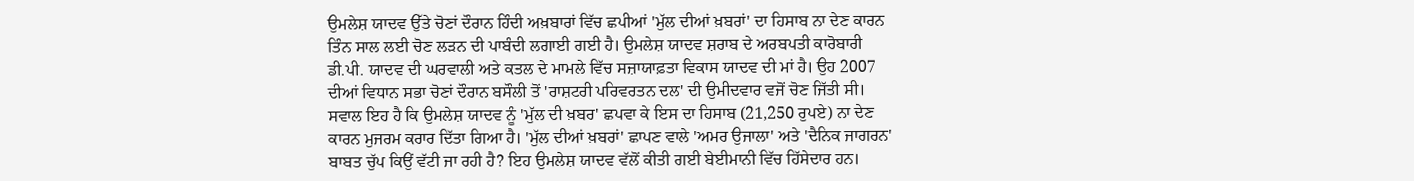ਉਮਲੇਸ਼ ਯਾਦਵ ਉੱਤੇ ਚੋਣਾਂ ਦੌਰਾਨ ਹਿੰਦੀ ਅਖ਼ਬਾਰਾਂ ਵਿੱਚ ਛਪੀਆਂ 'ਮੁੱਲ ਦੀਆਂ ਖ਼ਬਰਾਂ' ਦਾ ਹਿਸਾਬ ਨਾ ਦੇਣ ਕਾਰਨ ਤਿੰਨ ਸਾਲ ਲਈ ਚੋਣ ਲੜਨ ਦੀ ਪਾਬੰਦੀ ਲਗਾਈ ਗਈ ਹੈ। ਉਮਲੇਸ਼ ਯਾਦਵ ਸ਼ਰਾਬ ਦੇ ਅਰਬਪਤੀ ਕਾਰੋਬਾਰੀ ਡੀ.ਪੀ. ਯਾਦਵ ਦੀ ਘਰਵਾਲੀ ਅਤੇ ਕਤਲ ਦੇ ਮਾਮਲੇ ਵਿੱਚ ਸਜ਼ਾਯਾਫ਼ਤਾ ਵਿਕਾਸ ਯਾਦਵ ਦੀ ਮਾਂ ਹੈ। ਉਹ 2007 ਦੀਆਂ ਵਿਧਾਨ ਸਭਾ ਚੋਣਾਂ ਦੌਰਾਨ ਬਸੌਲੀ ਤੋਂ 'ਰਾਸ਼ਟਰੀ ਪਰਿਵਰਤਨ ਦਲ' ਦੀ ਉਮੀਦਵਾਰ ਵਜੋਂ ਚੋਣ ਜਿੱਤੀ ਸੀ। ਸਵਾਲ ਇਹ ਹੈ ਕਿ ਉਮਲੇਸ਼ ਯਾਦਵ ਨੂੰ 'ਮੁੱਲ ਦੀ ਖ਼ਬਰ' ਛਪਵਾ ਕੇ ਇਸ ਦਾ ਹਿਸਾਬ (21,250 ਰੁਪਏ) ਨਾ ਦੇਣ ਕਾਰਨ ਮੁਜਰਮ ਕਰਾਰ ਦਿੱਤਾ ਗਿਆ ਹੈ। 'ਮੁੱਲ ਦੀਆਂ ਖ਼ਬਰਾਂ' ਛਾਪਣ ਵਾਲੇ 'ਅਮਰ ਉਜਾਲਾ' ਅਤੇ 'ਦੈਨਿਕ ਜਾਗਰਨ' ਬਾਬਤ ਚੁੱਪ ਕਿਉਂ ਵੱਟੀ ਜਾ ਰਹੀ ਹੈ? ਇਹ ਉਮਲੇਸ਼ ਯਾਦਵ ਵੱਲੋਂ ਕੀਤੀ ਗਈ ਬੇਈਮਾਨੀ ਵਿੱਚ ਹਿੱਸੇਦਾਰ ਹਨ।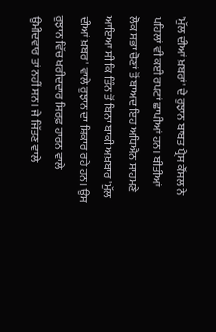'ਮੁੱਲ ਦੀਆਂ ਖ਼ਬਰਾਂ' ਦੇ ਰੁਝਾਨ ਬਾਬਤ ਪ੍ਰੈਸ ਕੌਂਸਲ ਨੇ ਪਹਿਲਾਂ ਵੀ ਕਈ ਰਪਟਾਂ ਛਾਪੀਆਂ ਹਨ। ਬੀਤੀਆਂ ਲੋਕ ਸਭਾ ਚੋਣਾਂ ਤੋਂ ਬਾਅਦ ਇਹ ਅਧਿਐਨ ਸਾਹਮਣੇ ਆਇਆ ਸੀ ਕਿ ਤਿੰਨ ਤੋਂ ਬਿਨਾ ਬਾਕੀ ਅਖ਼ਬਾਰ 'ਮੁੱਲ ਦੀਆਂ ਖ਼ਬਰ' ਵਾਲੇ ਰੁਝਾਨ ਦਾ ਸ਼ਿਕਾਰ ਰਹੇ ਹਨ। ਉਸ ਰੁਝਾਨ ਵਿੱਚ ਖਰੀਦਦਾਰ ਸਿਰਫ਼ ਹਾਰਨ ਵਾਲੇ ਉਮੀਦਵਾਰ ਤਾਂ ਨਹੀਂ ਸਨ। ਜੇ ਜਿੱਤਣ ਵਾਲੇ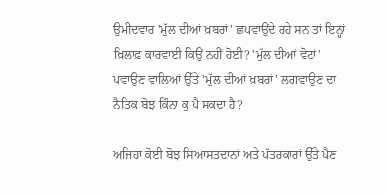ਉਮੀਦਵਾਰ 'ਮੁੱਲ ਦੀਆਂ ਖ਼ਬਰਾਂ' ਛਪਵਾਉਂਦੇ ਰਹੇ ਸਨ ਤਾਂ ਇਨ੍ਹਾਂ ਖ਼ਿਲਾਫ਼ ਕਾਰਵਾਈ ਕਿਉਂ ਨਹੀਂ ਹੋਈ? 'ਮੁੱਲ ਦੀਆਂ ਵੋਟਾਂ' ਪਵਾਉਣ ਵਾਲਿਆਂ ਉੱਤੇ 'ਮੁੱਲ ਦੀਆਂ ਖ਼ਬਰਾਂ' ਲਗਵਾਉਣ ਦਾ ਨੈਤਿਕ ਬੋਝ ਕਿੰਨਾ ਕੁ ਪੈ ਸਕਦਾ ਹੈ?

ਅਜਿਹਾ ਕੋਈ ਬੋਝ ਸਿਆਸਤਦਾਨਾਂ ਅਤੇ ਪੱਤਰਕਾਰਾਂ ਉੱਤੇ ਪੈਣ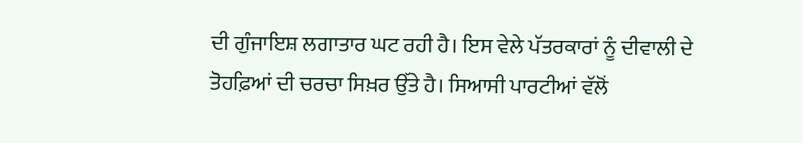ਦੀ ਗੁੰਜਾਇਸ਼ ਲਗਾਤਾਰ ਘਟ ਰਹੀ ਹੈ। ਇਸ ਵੇਲੇ ਪੱਤਰਕਾਰਾਂ ਨੂੰ ਦੀਵਾਲੀ ਦੇ ਤੋਹਫ਼ਿਆਂ ਦੀ ਚਰਚਾ ਸਿਖ਼ਰ ਉੱਤੇ ਹੈ। ਸਿਆਸੀ ਪਾਰਟੀਆਂ ਵੱਲੋਂ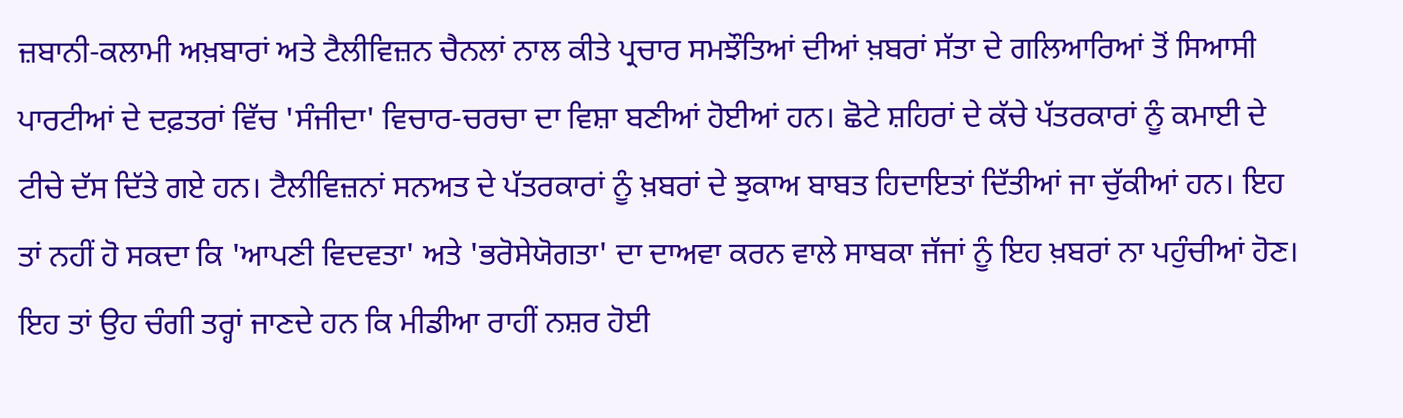ਜ਼ਬਾਨੀ-ਕਲਾਮੀ ਅਖ਼ਬਾਰਾਂ ਅਤੇ ਟੈਲੀਵਿਜ਼ਨ ਚੈਨਲਾਂ ਨਾਲ ਕੀਤੇ ਪ੍ਰਚਾਰ ਸਮਝੌਤਿਆਂ ਦੀਆਂ ਖ਼ਬਰਾਂ ਸੱਤਾ ਦੇ ਗਲਿਆਰਿਆਂ ਤੋਂ ਸਿਆਸੀ ਪਾਰਟੀਆਂ ਦੇ ਦਫ਼ਤਰਾਂ ਵਿੱਚ 'ਸੰਜੀਦਾ' ਵਿਚਾਰ-ਚਰਚਾ ਦਾ ਵਿਸ਼ਾ ਬਣੀਆਂ ਹੋਈਆਂ ਹਨ। ਛੋਟੇ ਸ਼ਹਿਰਾਂ ਦੇ ਕੱਚੇ ਪੱਤਰਕਾਰਾਂ ਨੂੰ ਕਮਾਈ ਦੇ ਟੀਚੇ ਦੱਸ ਦਿੱਤੇ ਗਏ ਹਨ। ਟੈਲੀਵਿਜ਼ਨਾਂ ਸਨਅਤ ਦੇ ਪੱਤਰਕਾਰਾਂ ਨੂੰ ਖ਼ਬਰਾਂ ਦੇ ਝੁਕਾਅ ਬਾਬਤ ਹਿਦਾਇਤਾਂ ਦਿੱਤੀਆਂ ਜਾ ਚੁੱਕੀਆਂ ਹਨ। ਇਹ ਤਾਂ ਨਹੀਂ ਹੋ ਸਕਦਾ ਕਿ 'ਆਪਣੀ ਵਿਦਵਤਾ' ਅਤੇ 'ਭਰੋਸੇਯੋਗਤਾ' ਦਾ ਦਾਅਵਾ ਕਰਨ ਵਾਲੇ ਸਾਬਕਾ ਜੱਜਾਂ ਨੂੰ ਇਹ ਖ਼ਬਰਾਂ ਨਾ ਪਹੁੰਚੀਆਂ ਹੋਣ। ਇਹ ਤਾਂ ਉਹ ਚੰਗੀ ਤਰ੍ਹਾਂ ਜਾਣਦੇ ਹਨ ਕਿ ਮੀਡੀਆ ਰਾਹੀਂ ਨਸ਼ਰ ਹੋਈ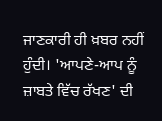ਜਾਣਕਾਰੀ ਹੀ ਖ਼ਬਰ ਨਹੀਂ ਹੁੰਦੀ। 'ਆਪਣੇ-ਆਪ ਨੂੰ ਜ਼ਾਬਤੇ ਵਿੱਚ ਰੱਖਣ' ਦੀ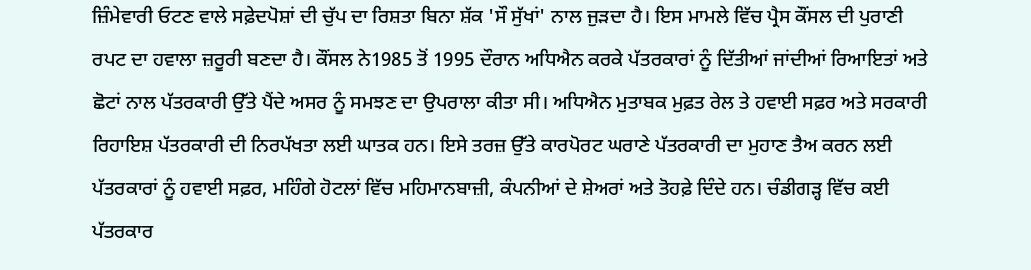ਜ਼ਿੰਮੇਵਾਰੀ ਓਟਣ ਵਾਲੇ ਸਫ਼ੇਦਪੋਸ਼ਾਂ ਦੀ ਚੁੱਪ ਦਾ ਰਿਸ਼ਤਾ ਬਿਨਾ ਸ਼ੱਕ 'ਸੌ ਸੁੱਖਾਂ' ਨਾਲ ਜੁੜਦਾ ਹੈ। ਇਸ ਮਾਮਲੇ ਵਿੱਚ ਪ੍ਰੈਸ ਕੌਂਸਲ ਦੀ ਪੁਰਾਣੀ ਰਪਟ ਦਾ ਹਵਾਲਾ ਜ਼ਰੂਰੀ ਬਣਦਾ ਹੈ। ਕੌਂਸਲ ਨੇ1985 ਤੋਂ 1995 ਦੌਰਾਨ ਅਧਿਐਨ ਕਰਕੇ ਪੱਤਰਕਾਰਾਂ ਨੂੰ ਦਿੱਤੀਆਂ ਜਾਂਦੀਆਂ ਰਿਆਇਤਾਂ ਅਤੇ ਛੋਟਾਂ ਨਾਲ ਪੱਤਰਕਾਰੀ ਉੱਤੇ ਪੈਂਦੇ ਅਸਰ ਨੂੰ ਸਮਝਣ ਦਾ ਉਪਰਾਲਾ ਕੀਤਾ ਸੀ। ਅਧਿਐਨ ਮੁਤਾਬਕ ਮੁਫ਼ਤ ਰੇਲ ਤੇ ਹਵਾਈ ਸਫ਼ਰ ਅਤੇ ਸਰਕਾਰੀ ਰਿਹਾਇਸ਼ ਪੱਤਰਕਾਰੀ ਦੀ ਨਿਰਪੱਖਤਾ ਲਈ ਘਾਤਕ ਹਨ। ਇਸੇ ਤਰਜ਼ ਉੱਤੇ ਕਾਰਪੋਰਟ ਘਰਾਣੇ ਪੱਤਰਕਾਰੀ ਦਾ ਮੁਹਾਣ ਤੈਅ ਕਰਨ ਲਈ ਪੱਤਰਕਾਰਾਂ ਨੂੰ ਹਵਾਈ ਸਫ਼ਰ, ਮਹਿੰਗੇ ਹੋਟਲਾਂ ਵਿੱਚ ਮਹਿਮਾਨਬਾਜ਼ੀ, ਕੰਪਨੀਆਂ ਦੇ ਸ਼ੇਅਰਾਂ ਅਤੇ ਤੋਹਫ਼ੇ ਦਿੰਦੇ ਹਨ। ਚੰਡੀਗੜ੍ਹ ਵਿੱਚ ਕਈ ਪੱਤਰਕਾਰ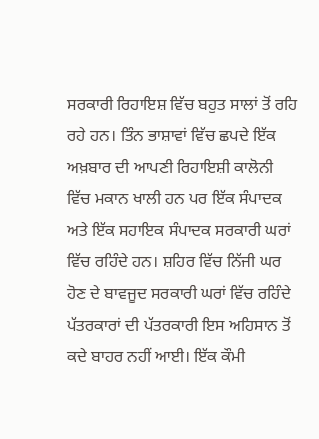ਸਰਕਾਰੀ ਰਿਹਾਇਸ਼ ਵਿੱਚ ਬਹੁਤ ਸਾਲਾਂ ਤੋਂ ਰਹਿ ਰਹੇ ਹਨ। ਤਿੰਨ ਭਾਸ਼ਾਵਾਂ ਵਿੱਚ ਛਪਦੇ ਇੱਕ ਅਖ਼ਬਾਰ ਦੀ ਆਪਣੀ ਰਿਹਾਇਸ਼ੀ ਕਾਲੋਨੀ ਵਿੱਚ ਮਕਾਨ ਖਾਲੀ ਹਨ ਪਰ ਇੱਕ ਸੰਪਾਦਕ ਅਤੇ ਇੱਕ ਸਹਾਇਕ ਸੰਪਾਦਕ ਸਰਕਾਰੀ ਘਰਾਂ ਵਿੱਚ ਰਹਿੰਦੇ ਹਨ। ਸ਼ਹਿਰ ਵਿੱਚ ਨਿੱਜੀ ਘਰ ਹੋਣ ਦੇ ਬਾਵਜੂਦ ਸਰਕਾਰੀ ਘਰਾਂ ਵਿੱਚ ਰਹਿੰਦੇ ਪੱਤਰਕਾਰਾਂ ਦੀ ਪੱਤਰਕਾਰੀ ਇਸ ਅਹਿਸਾਨ ਤੋਂ ਕਦੇ ਬਾਹਰ ਨਹੀਂ ਆਈ। ਇੱਕ ਕੌਮੀ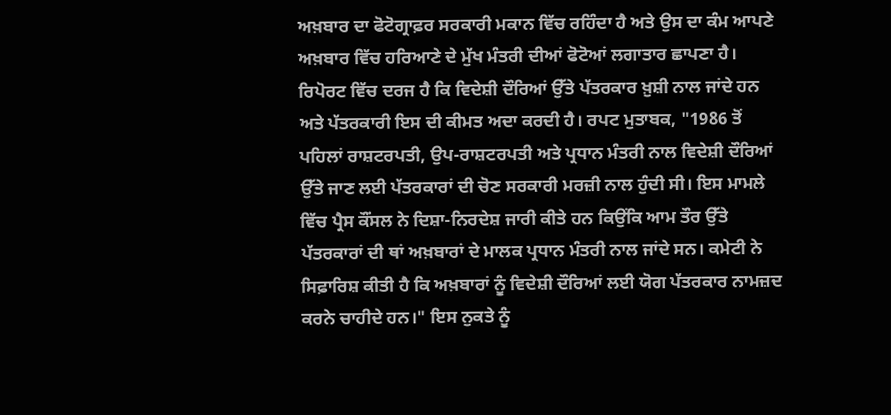ਅਖ਼ਬਾਰ ਦਾ ਫੋਟੋਗ੍ਰਾਫ਼ਰ ਸਰਕਾਰੀ ਮਕਾਨ ਵਿੱਚ ਰਹਿੰਦਾ ਹੈ ਅਤੇ ਉਸ ਦਾ ਕੰਮ ਆਪਣੇ ਅਖ਼ਬਾਰ ਵਿੱਚ ਹਰਿਆਣੇ ਦੇ ਮੁੱਖ ਮੰਤਰੀ ਦੀਆਂ ਫੋਟੋਆਂ ਲਗਾਤਾਰ ਛਾਪਣਾ ਹੈ।
ਰਿਪੋਰਟ ਵਿੱਚ ਦਰਜ ਹੈ ਕਿ ਵਿਦੇਸ਼ੀ ਦੌਰਿਆਂ ਉੱਤੇ ਪੱਤਰਕਾਰ ਖ਼ੁਸ਼ੀ ਨਾਲ ਜਾਂਦੇ ਹਨ ਅਤੇ ਪੱਤਰਕਾਰੀ ਇਸ ਦੀ ਕੀਮਤ ਅਦਾ ਕਰਦੀ ਹੈ। ਰਪਟ ਮੁਤਾਬਕ, "1986 ਤੋਂ ਪਹਿਲਾਂ ਰਾਸ਼ਟਰਪਤੀ, ਉਪ-ਰਾਸ਼ਟਰਪਤੀ ਅਤੇ ਪ੍ਰਧਾਨ ਮੰਤਰੀ ਨਾਲ ਵਿਦੇਸ਼ੀ ਦੌਰਿਆਂ ਉੱਤੇ ਜਾਣ ਲਈ ਪੱਤਰਕਾਰਾਂ ਦੀ ਚੋਣ ਸਰਕਾਰੀ ਮਰਜ਼ੀ ਨਾਲ ਹੁੰਦੀ ਸੀ। ਇਸ ਮਾਮਲੇ ਵਿੱਚ ਪ੍ਰੈਸ ਕੌਂਸਲ ਨੇ ਦਿਸ਼ਾ-ਨਿਰਦੇਸ਼ ਜਾਰੀ ਕੀਤੇ ਹਨ ਕਿਉਂਕਿ ਆਮ ਤੌਰ ਉੱਤੇ ਪੱਤਰਕਾਰਾਂ ਦੀ ਥਾਂ ਅਖ਼ਬਾਰਾਂ ਦੇ ਮਾਲਕ ਪ੍ਰਧਾਨ ਮੰਤਰੀ ਨਾਲ ਜਾਂਦੇ ਸਨ। ਕਮੇਟੀ ਨੇ ਸਿਫ਼ਾਰਿਸ਼ ਕੀਤੀ ਹੈ ਕਿ ਅਖ਼ਬਾਰਾਂ ਨੂੰ ਵਿਦੇਸ਼ੀ ਦੌਰਿਆਂ ਲਈ ਯੋਗ ਪੱਤਰਕਾਰ ਨਾਮਜ਼ਦ ਕਰਨੇ ਚਾਹੀਦੇ ਹਨ।" ਇਸ ਨੁਕਤੇ ਨੂੰ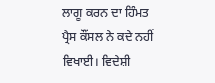ਲਾਗੂ ਕਰਨ ਦਾ ਹਿੰਮਤ ਪ੍ਰੈਸ ਕੌਂਸਲ ਨੇ ਕਦੇ ਨਹੀਂ ਵਿਖਾਈ। ਵਿਦੇਸ਼ੀ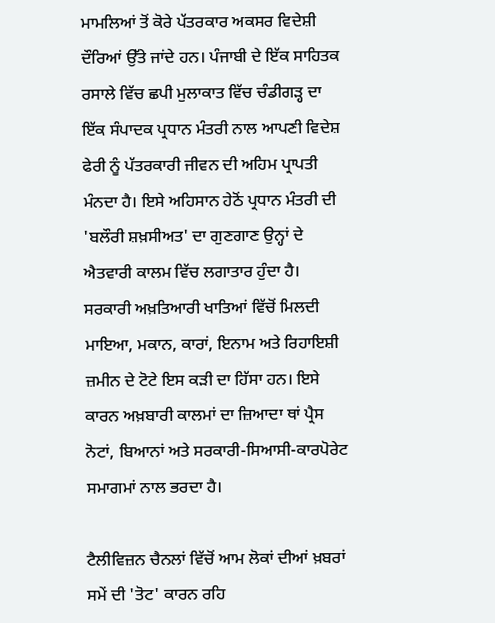ਮਾਮਲਿਆਂ ਤੋਂ ਕੋਰੇ ਪੱਤਰਕਾਰ ਅਕਸਰ ਵਿਦੇਸ਼ੀ ਦੌਰਿਆਂ ਉੱਤੇ ਜਾਂਦੇ ਹਨ। ਪੰਜਾਬੀ ਦੇ ਇੱਕ ਸਾਹਿਤਕ ਰਸਾਲੇ ਵਿੱਚ ਛਪੀ ਮੁਲਾਕਾਤ ਵਿੱਚ ਚੰਡੀਗੜ੍ਹ ਦਾ ਇੱਕ ਸੰਪਾਦਕ ਪ੍ਰਧਾਨ ਮੰਤਰੀ ਨਾਲ ਆਪਣੀ ਵਿਦੇਸ਼ ਫੇਰੀ ਨੂੰ ਪੱਤਰਕਾਰੀ ਜੀਵਨ ਦੀ ਅਹਿਮ ਪ੍ਰਾਪਤੀ ਮੰਨਦਾ ਹੈ। ਇਸੇ ਅਹਿਸਾਨ ਹੇਠੋਂ ਪ੍ਰਧਾਨ ਮੰਤਰੀ ਦੀ 'ਬਲੌਰੀ ਸ਼ਖ਼ਸੀਅਤ' ਦਾ ਗੁਣਗਾਣ ਉਨ੍ਹਾਂ ਦੇ ਐਤਵਾਰੀ ਕਾਲਮ ਵਿੱਚ ਲਗਾਤਾਰ ਹੁੰਦਾ ਹੈ। ਸਰਕਾਰੀ ਅਖ਼ਤਿਆਰੀ ਖਾਤਿਆਂ ਵਿੱਚੋਂ ਮਿਲਦੀ ਮਾਇਆ, ਮਕਾਨ, ਕਾਰਾਂ, ਇਨਾਮ ਅਤੇ ਰਿਹਾਇਸ਼ੀ ਜ਼ਮੀਨ ਦੇ ਟੋਟੇ ਇਸ ਕੜੀ ਦਾ ਹਿੱਸਾ ਹਨ। ਇਸੇ ਕਾਰਨ ਅਖ਼ਬਾਰੀ ਕਾਲਮਾਂ ਦਾ ਜ਼ਿਆਦਾ ਥਾਂ ਪ੍ਰੈਸ ਨੋਟਾਂ, ਬਿਆਨਾਂ ਅਤੇ ਸਰਕਾਰੀ-ਸਿਆਸੀ-ਕਾਰਪੋਰੇਟ ਸਮਾਗਮਾਂ ਨਾਲ ਭਰਦਾ ਹੈ।

ਟੈਲੀਵਿਜ਼ਨ ਚੈਨਲਾਂ ਵਿੱਚੋਂ ਆਮ ਲੋਕਾਂ ਦੀਆਂ ਖ਼ਬਰਾਂ ਸਮੇਂ ਦੀ 'ਤੋਟ' ਕਾਰਨ ਰਹਿ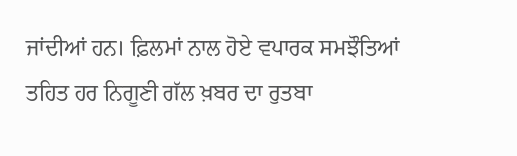ਜਾਂਦੀਆਂ ਹਨ। ਫ਼ਿਲਮਾਂ ਨਾਲ ਹੋਏ ਵਪਾਰਕ ਸਮਝੌਤਿਆਂ ਤਹਿਤ ਹਰ ਨਿਗੂਣੀ ਗੱਲ ਖ਼ਬਰ ਦਾ ਰੁਤਬਾ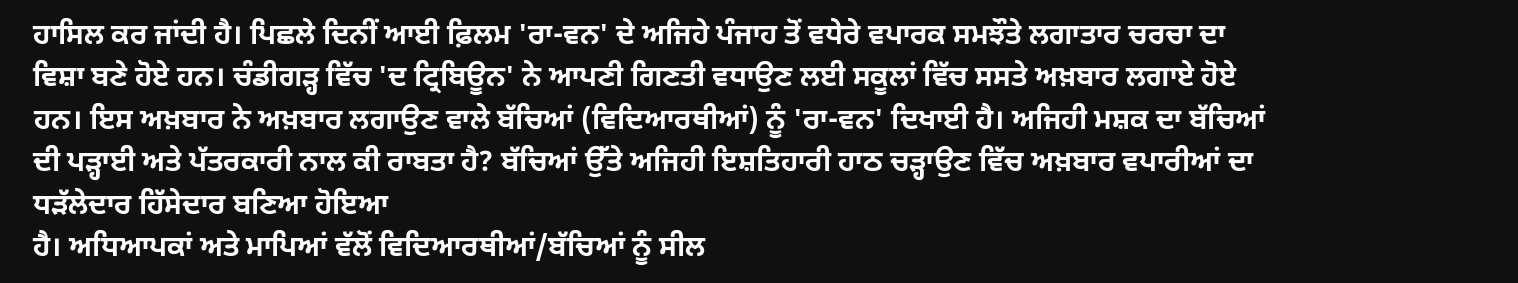ਹਾਸਿਲ ਕਰ ਜਾਂਦੀ ਹੈ। ਪਿਛਲੇ ਦਿਨੀਂ ਆਈ ਫ਼ਿਲਮ 'ਰਾ-ਵਨ' ਦੇ ਅਜਿਹੇ ਪੰਜਾਹ ਤੋਂ ਵਧੇਰੇ ਵਪਾਰਕ ਸਮਝੌਤੇ ਲਗਾਤਾਰ ਚਰਚਾ ਦਾ ਵਿਸ਼ਾ ਬਣੇ ਹੋਏ ਹਨ। ਚੰਡੀਗੜ੍ਹ ਵਿੱਚ 'ਦ ਟ੍ਰਿਬਿਊਨ' ਨੇ ਆਪਣੀ ਗਿਣਤੀ ਵਧਾਉਣ ਲਈ ਸਕੂਲਾਂ ਵਿੱਚ ਸਸਤੇ ਅਖ਼ਬਾਰ ਲਗਾਏ ਹੋਏ ਹਨ। ਇਸ ਅਖ਼ਬਾਰ ਨੇ ਅਖ਼ਬਾਰ ਲਗਾਉਣ ਵਾਲੇ ਬੱਚਿਆਂ (ਵਿਦਿਆਰਥੀਆਂ) ਨੂੰ 'ਰਾ-ਵਨ' ਦਿਖਾਈ ਹੈ। ਅਜਿਹੀ ਮਸ਼ਕ ਦਾ ਬੱਚਿਆਂ ਦੀ ਪੜ੍ਹਾਈ ਅਤੇ ਪੱਤਰਕਾਰੀ ਨਾਲ ਕੀ ਰਾਬਤਾ ਹੈ? ਬੱਚਿਆਂ ਉੱਤੇ ਅਜਿਹੀ ਇਸ਼ਤਿਹਾਰੀ ਹਾਠ ਚੜ੍ਹਾਉਣ ਵਿੱਚ ਅਖ਼ਬਾਰ ਵਪਾਰੀਆਂ ਦਾ ਧੜੱਲੇਦਾਰ ਹਿੱਸੇਦਾਰ ਬਣਿਆ ਹੋਇਆ
ਹੈ। ਅਧਿਆਪਕਾਂ ਅਤੇ ਮਾਪਿਆਂ ਵੱਲੋਂ ਵਿਦਿਆਰਥੀਆਂ/ਬੱਚਿਆਂ ਨੂੰ ਸੀਲ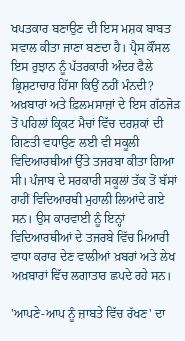ਖਪਤਕਾਰ ਬਣਾਉਣ ਦੀ ਇਸ ਮਸ਼ਕ ਬਾਬਤ ਸਵਾਲ ਕੀਤਾ ਜਾਣਾ ਬਣਦਾ ਹੈ। ਪ੍ਰੈਸ ਕੌਂਸਲ ਇਸ ਰੁਝਾਨ ਨੂੰ ਪੱਤਰਕਾਰੀ ਅੰਦਰ ਫੈਲੇ ਭ੍ਰਿਸ਼ਟਾਚਾਰ ਹਿੱਸਾ ਕਿਉਂ ਨਹੀਂ ਮੰਨਦੀ? ਅਖ਼ਬਾਰਾਂ ਅਤੇ ਫ਼ਿਲਮਸਾਜ਼ਾਂ ਦੇ ਇਸ ਗੱਠਜੋੜ ਤੋਂ ਪਹਿਲਾਂ ਕ੍ਰਿਕਟ ਮੈਚਾਂ ਵਿੱਚ ਦਰਸ਼ਕਾਂ ਦੀ ਗਿਣਤੀ ਵਧਾਉਣ ਲਈ ਵੀ ਸਕੂਲੀ ਵਿਦਿਆਰਥੀਆਂ ਉੱਤੇ ਤਜਰਬਾ ਕੀਤਾ ਗਿਆ ਸੀ। ਪੰਜਾਬ ਦੇ ਸਰਕਾਰੀ ਸਕੂਲਾਂ ਤੱਕ ਤੋਂ ਬੱਸਾਂ ਰਾਹੀਂ ਵਿਦਿਆਰਥੀ ਮੁਹਾਲੀ ਲਿਆਂਦੇ ਗਏ ਸਨ। ਉਸ ਕਾਰਵਾਈ ਨੂੰ ਇਨ੍ਹਾਂ ਵਿਦਿਆਰਥੀਆਂ ਦੇ ਤਜਰਬੇ ਵਿੱਚ ਮਿਆਰੀ ਵਾਧਾ ਕਰਾਰ ਦੇਣ ਵਾਲੀਆਂ ਖ਼ਬਰਾਂ ਅਤੇ ਲੇਖ ਅਖ਼ਬਾਰਾਂ ਵਿੱਚ ਲਗਾਤਾਰ ਛਪਦੇ ਰਹੇ ਸਨ।

'ਆਪਣੇ-ਆਪ ਨੂੰ ਜ਼ਾਬਤੇ ਵਿੱਚ ਰੱਖਣ' ਦਾ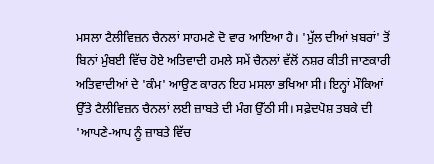ਮਸਲਾ ਟੈਲੀਵਿਜ਼ਨ ਚੈਨਲਾਂ ਸਾਹਮਣੇ ਦੋ ਵਾਰ ਆਇਆ ਹੈ। 'ਮੁੱਲ ਦੀਆਂ ਖ਼ਬਰਾਂ' ਤੋਂ ਬਿਨਾਂ ਮੁੰਬਈ ਵਿੱਚ ਹੋਏ ਅਤਿਵਾਦੀ ਹਮਲੇ ਸਮੇਂ ਚੈਨਲਾਂ ਵੱਲੋਂ ਨਸ਼ਰ ਕੀਤੀ ਜਾਣਕਾਰੀ ਅਤਿਵਾਦੀਆਂ ਦੇ 'ਕੰਮ' ਆਉਣ ਕਾਰਨ ਇਹ ਮਸਲਾ ਭਖਿਆ ਸੀ। ਇਨ੍ਹਾਂ ਮੌਕਿਆਂ ਉੱਤੇ ਟੈਲੀਵਿਜ਼ਨ ਚੈਨਲਾਂ ਲਈ ਜ਼ਾਬਤੇ ਦੀ ਮੰਗ ਉੱਠੀ ਸੀ। ਸਫ਼ੇਦਪੋਸ਼ ਤਬਕੇ ਦੀ 'ਆਪਣੇ-ਆਪ ਨੂੰ ਜ਼ਾਬਤੇ ਵਿੱਚ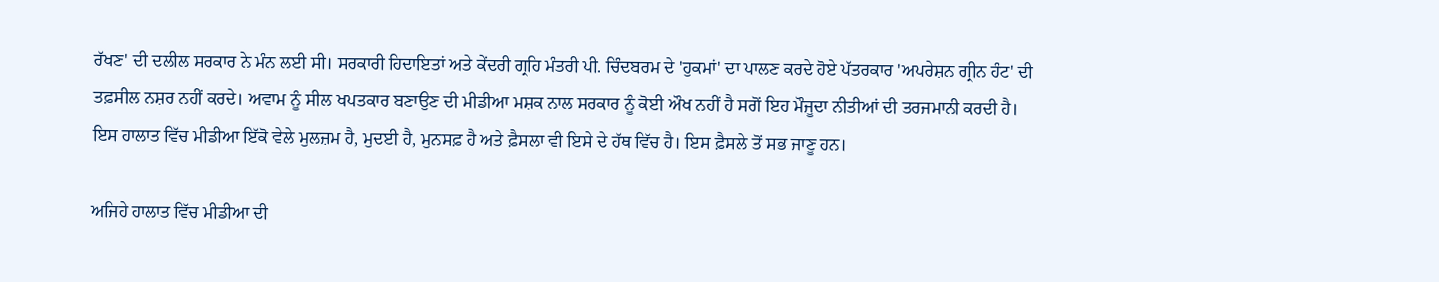ਰੱਖਣ' ਦੀ ਦਲੀਲ ਸਰਕਾਰ ਨੇ ਮੰਨ ਲਈ ਸੀ। ਸਰਕਾਰੀ ਹਿਦਾਇਤਾਂ ਅਤੇ ਕੇਂਦਰੀ ਗ੍ਰਹਿ ਮੰਤਰੀ ਪੀ. ਚਿੰਦਬਰਮ ਦੇ 'ਹੁਕਮਾਂ' ਦਾ ਪਾਲਣ ਕਰਦੇ ਹੋਏ ਪੱਤਰਕਾਰ 'ਅਪਰੇਸ਼ਨ ਗ੍ਰੀਨ ਹੰਟ' ਦੀ ਤਫ਼ਸੀਲ ਨਸ਼ਰ ਨਹੀਂ ਕਰਦੇ। ਅਵਾਮ ਨੂੰ ਸੀਲ ਖਪਤਕਾਰ ਬਣਾਉਣ ਦੀ ਮੀਡੀਆ ਮਸ਼ਕ ਨਾਲ ਸਰਕਾਰ ਨੂੰ ਕੋਈ ਔਖ ਨਹੀਂ ਹੈ ਸਗੋਂ ਇਹ ਮੌਜੂਦਾ ਨੀਤੀਆਂ ਦੀ ਤਰਜਮਾਨੀ ਕਰਦੀ ਹੈ। ਇਸ ਹਾਲਾਤ ਵਿੱਚ ਮੀਡੀਆ ਇੱਕੋ ਵੇਲੇ ਮੁਲਜ਼ਮ ਹੈ, ਮੁਦਈ ਹੈ, ਮੁਨਸਫ਼ ਹੈ ਅਤੇ ਫ਼ੈਸਲਾ ਵੀ ਇਸੇ ਦੇ ਹੱਥ ਵਿੱਚ ਹੈ। ਇਸ ਫ਼ੈਸਲੇ ਤੋਂ ਸਭ ਜਾਣੂ ਹਨ।

ਅਜਿਹੇ ਹਾਲਾਤ ਵਿੱਚ ਮੀਡੀਆ ਦੀ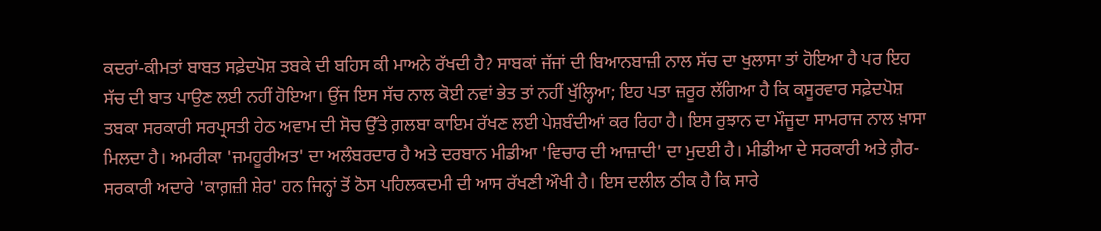ਕਦਰਾਂ-ਕੀਮਤਾਂ ਬਾਬਤ ਸਫ਼ੇਦਪੋਸ਼ ਤਬਕੇ ਦੀ ਬਹਿਸ ਕੀ ਮਾਅਨੇ ਰੱਖਦੀ ਹੈ? ਸਾਬਕਾਂ ਜੱਜਾਂ ਦੀ ਬਿਆਨਬਾਜ਼ੀ ਨਾਲ ਸੱਚ ਦਾ ਖੁਲਾਸਾ ਤਾਂ ਹੋਇਆ ਹੈ ਪਰ ਇਹ ਸੱਚ ਦੀ ਬਾਤ ਪਾਉਣ ਲਈ ਨਹੀਂ ਹੋਇਆ। ਉਂਜ ਇਸ ਸੱਚ ਨਾਲ ਕੋਈ ਨਵਾਂ ਭੇਤ ਤਾਂ ਨਹੀਂ ਖੁੱਲ੍ਹਿਆ; ਇਹ ਪਤਾ ਜ਼ਰੂਰ ਲੱਗਿਆ ਹੈ ਕਿ ਕਸੂਰਵਾਰ ਸਫ਼ੇਦਪੋਸ਼ ਤਬਕਾ ਸਰਕਾਰੀ ਸਰਪ੍ਰਸਤੀ ਹੇਠ ਅਵਾਮ ਦੀ ਸੋਚ ਉੱਤੇ ਗ਼ਲਬਾ ਕਾਇਮ ਰੱਖਣ ਲਈ ਪੇਸ਼ਬੰਦੀਆਂ ਕਰ ਰਿਹਾ ਹੈ। ਇਸ ਰੁਝਾਨ ਦਾ ਮੌਜੂਦਾ ਸਾਮਰਾਜ ਨਾਲ ਖ਼ਾਸਾ ਮਿਲਦਾ ਹੈ। ਅਮਰੀਕਾ 'ਜਮਹੂਰੀਅਤ' ਦਾ ਅਲੰਬਰਦਾਰ ਹੈ ਅਤੇ ਦਰਬਾਨ ਮੀਡੀਆ 'ਵਿਚਾਰ ਦੀ ਆਜ਼ਾਦੀ' ਦਾ ਮੁਦਈ ਹੈ। ਮੀਡੀਆ ਦੇ ਸਰਕਾਰੀ ਅਤੇ ਗ਼ੈਰ-ਸਰਕਾਰੀ ਅਦਾਰੇ 'ਕਾਗ਼ਜ਼ੀ ਸ਼ੇਰ' ਹਨ ਜਿਨ੍ਹਾਂ ਤੋਂ ਠੋਸ ਪਹਿਲਕਦਮੀ ਦੀ ਆਸ ਰੱਖਣੀ ਔਖੀ ਹੈ। ਇਸ ਦਲੀਲ ਠੀਕ ਹੈ ਕਿ ਸਾਰੇ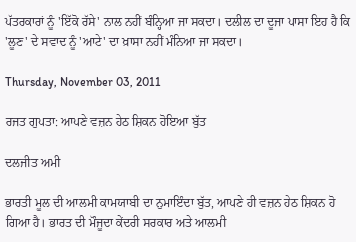ਪੱਤਰਕਾਰਾਂ ਨੂੰ 'ਇੱਕੋ ਰੱਸੇ' ਨਾਲ ਨਹੀਂ ਬੰਨ੍ਹਿਆ ਜਾ ਸਕਦਾ। ਦਲੀਲ ਦਾ ਦੂਜਾ ਪਾਸਾ ਇਹ ਹੈ ਕਿ 'ਲੂਣ' ਦੇ ਸਵਾਦ ਨੂੰ 'ਆਟੇ' ਦਾ ਖ਼ਾਸਾ ਨਹੀਂ ਮੰਨਿਆ ਜਾ ਸਕਦਾ।

Thursday, November 03, 2011

ਰਜਤ ਗੁਪਤਾ: ਆਪਣੇ ਵਜ਼ਨ ਹੇਠ ਸ਼ਿਕਨ ਹੋਇਆ ਬੁੱਤ

ਦਲਜੀਤ ਅਮੀ

ਭਾਰਤੀ ਮੂਲ ਦੀ ਆਲਮੀ ਕਾਮਯਾਬੀ ਦਾ ਨੁਮਾਇੰਦਾ ਬੁੱਤ, ਆਪਣੇ ਹੀ ਵਜ਼ਨ ਹੇਠ ਸ਼ਿਕਨ ਹੋ ਗਿਆ ਹੈ। ਭਾਰਤ ਦੀ ਮੌਜੂਦਾ ਕੇਂਦਰੀ ਸਰਕਾਰ ਅਤੇ ਆਲਮੀ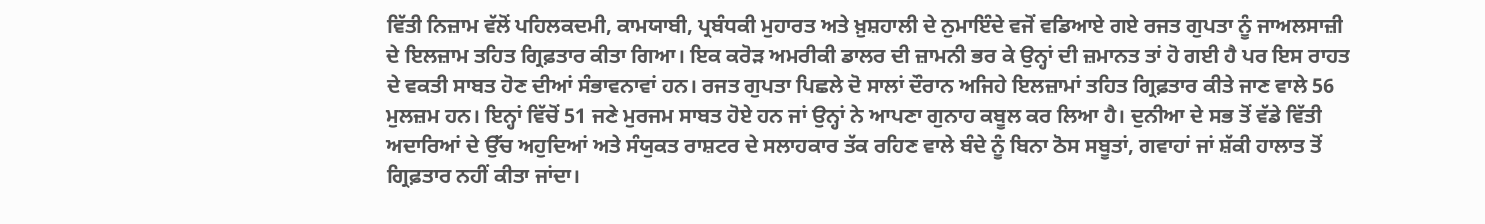ਵਿੱਤੀ ਨਿਜ਼ਾਮ ਵੱਲੋਂ ਪਹਿਲਕਦਮੀ, ਕਾਮਯਾਬੀ, ਪ੍ਰਬੰਧਕੀ ਮੁਹਾਰਤ ਅਤੇ ਖ਼ੁਸ਼ਹਾਲੀ ਦੇ ਨੁਮਾਇੰਦੇ ਵਜੋਂ ਵਡਿਆਏ ਗਏ ਰਜਤ ਗੁਪਤਾ ਨੂੰ ਜਾਅਲਸਾਜ਼ੀ ਦੇ ਇਲਜ਼ਾਮ ਤਹਿਤ ਗ੍ਰਿਫ਼ਤਾਰ ਕੀਤਾ ਗਿਆ। ਇਕ ਕਰੋੜ ਅਮਰੀਕੀ ਡਾਲਰ ਦੀ ਜ਼ਾਮਨੀ ਭਰ ਕੇ ਉਨ੍ਹਾਂ ਦੀ ਜ਼ਮਾਨਤ ਤਾਂ ਹੋ ਗਈ ਹੈ ਪਰ ਇਸ ਰਾਹਤ ਦੇ ਵਕਤੀ ਸਾਬਤ ਹੋਣ ਦੀਆਂ ਸੰਭਾਵਨਾਵਾਂ ਹਨ। ਰਜਤ ਗੁਪਤਾ ਪਿਛਲੇ ਦੋ ਸਾਲਾਂ ਦੌਰਾਨ ਅਜਿਹੇ ਇਲਜ਼ਾਮਾਂ ਤਹਿਤ ਗ੍ਰਿਫ਼ਤਾਰ ਕੀਤੇ ਜਾਣ ਵਾਲੇ 56 ਮੁਲਜ਼ਮ ਹਨ। ਇਨ੍ਹਾਂ ਵਿੱਚੋਂ 51 ਜਣੇ ਮੁਰਜਮ ਸਾਬਤ ਹੋਏ ਹਨ ਜਾਂ ਉਨ੍ਹਾਂ ਨੇ ਆਪਣਾ ਗੁਨਾਹ ਕਬੂਲ ਕਰ ਲਿਆ ਹੈ। ਦੁਨੀਆ ਦੇ ਸਭ ਤੋਂ ਵੱਡੇ ਵਿੱਤੀ ਅਦਾਰਿਆਂ ਦੇ ਉੱਚ ਅਹੁਦਿਆਂ ਅਤੇ ਸੰਯੁਕਤ ਰਾਸ਼ਟਰ ਦੇ ਸਲਾਹਕਾਰ ਤੱਕ ਰਹਿਣ ਵਾਲੇ ਬੰਦੇ ਨੂੰ ਬਿਨਾ ਠੋਸ ਸਬੂਤਾਂ, ਗਵਾਹਾਂ ਜਾਂ ਸ਼ੱਕੀ ਹਾਲਾਤ ਤੋਂ ਗ੍ਰਿਫ਼ਤਾਰ ਨਹੀਂ ਕੀਤਾ ਜਾਂਦਾ।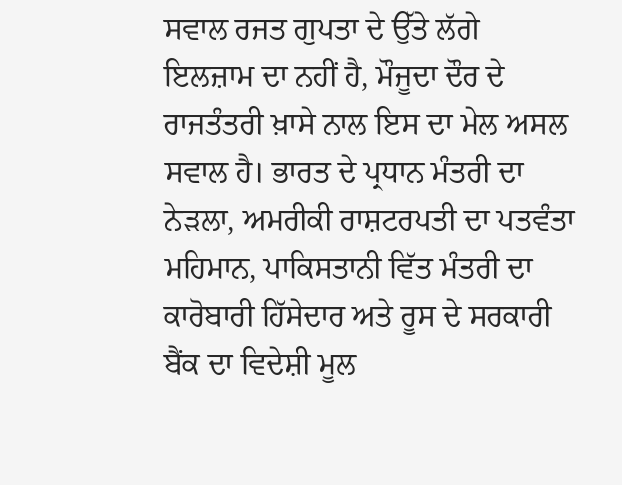ਸਵਾਲ ਰਜਤ ਗੁਪਤਾ ਦੇ ਉੱਤੇ ਲੱਗੇ ਇਲਜ਼ਾਮ ਦਾ ਨਹੀਂ ਹੈ, ਮੌਜੂਦਾ ਦੌਰ ਦੇ ਰਾਜਤੰਤਰੀ ਖ਼ਾਸੇ ਨਾਲ ਇਸ ਦਾ ਮੇਲ ਅਸਲ ਸਵਾਲ ਹੈ। ਭਾਰਤ ਦੇ ਪ੍ਰਧਾਨ ਮੰਤਰੀ ਦਾ ਨੇੜਲਾ, ਅਮਰੀਕੀ ਰਾਸ਼ਟਰਪਤੀ ਦਾ ਪਤਵੰਤਾ ਮਹਿਮਾਨ, ਪਾਕਿਸਤਾਨੀ ਵਿੱਤ ਮੰਤਰੀ ਦਾ ਕਾਰੋਬਾਰੀ ਹਿੱਸੇਦਾਰ ਅਤੇ ਰੂਸ ਦੇ ਸਰਕਾਰੀ ਬੈਂਕ ਦਾ ਵਿਦੇਸ਼ੀ ਮੂਲ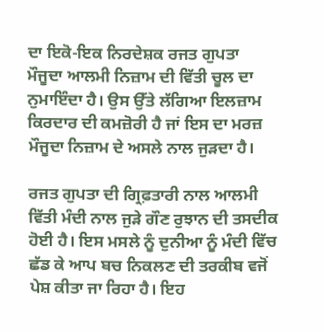ਦਾ ਇਕੋ-ਇਕ ਨਿਰਦੇਸ਼ਕ ਰਜਤ ਗੁਪਤਾ ਮੌਜੂਦਾ ਆਲਮੀ ਨਿਜ਼ਾਮ ਦੀ ਵਿੱਤੀ ਚੂਲ ਦਾ ਨੁਮਾਇੰਦਾ ਹੈ। ਉਸ ਉੱਤੇ ਲੱਗਿਆ ਇਲਜ਼ਾਮ ਕਿਰਦਾਰ ਦੀ ਕਮਜ਼ੋਰੀ ਹੈ ਜਾਂ ਇਸ ਦਾ ਮਰਜ਼ ਮੌਜੂਦਾ ਨਿਜ਼ਾਮ ਦੇ ਅਸਲੇ ਨਾਲ ਜੁੜਦਾ ਹੈ।

ਰਜਤ ਗੁਪਤਾ ਦੀ ਗ੍ਰਿਫ਼ਤਾਰੀ ਨਾਲ ਆਲਮੀ ਵਿੱਤੀ ਮੰਦੀ ਨਾਲ ਜੁੜੇ ਗੌਣ ਰੁਝਾਨ ਦੀ ਤਸਦੀਕ ਹੋਈ ਹੈ। ਇਸ ਮਸਲੇ ਨੂੰ ਦੁਨੀਆ ਨੂੰ ਮੰਦੀ ਵਿੱਚ ਛੱਡ ਕੇ ਆਪ ਬਚ ਨਿਕਲਣ ਦੀ ਤਰਕੀਬ ਵਜੋਂ ਪੇਸ਼ ਕੀਤਾ ਜਾ ਰਿਹਾ ਹੈ। ਇਹ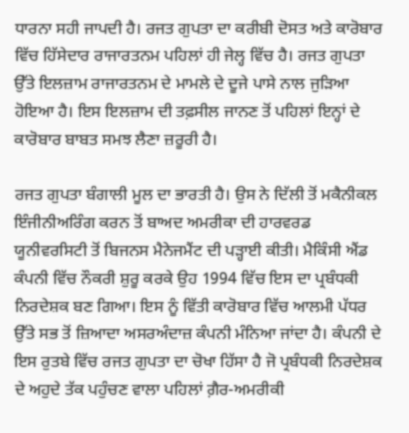ਧਾਰਨਾ ਸਹੀ ਜਾਪਦੀ ਹੈ। ਰਜਤ ਗੁਪਤਾ ਦਾ ਕਰੀਬੀ ਦੋਸਤ ਅਤੇ ਕਾਰੋਬਾਰ ਵਿੱਚ ਹਿੱਸੇਦਾਰ ਰਾਜਾਰਤਨਮ ਪਹਿਲਾਂ ਹੀ ਜੇਲ੍ਹ ਵਿੱਚ ਹੈ। ਰਜਤ ਗੁਪਤਾ ਉੱਤੇ ਇਲਜ਼ਾਮ ਰਾਜਾਰਤਨਮ ਦੇ ਮਾਮਲੇ ਦੇ ਦੂਜੇ ਪਾਸੇ ਨਾਲ ਜੁੜਿਆ ਹੋਇਆ ਹੈ। ਇਸ ਇਲਜ਼ਾਮ ਦੀ ਤਫ਼ਸੀਲ ਜਾਨਣ ਤੋਂ ਪਹਿਲਾਂ ਇਨ੍ਹਾਂ ਦੇ ਕਾਰੋਬਾਰ ਬਾਬਤ ਸਮਝ ਲੈਣਾ ਜ਼ਰੂਰੀ ਹੈ।

ਰਜਤ ਗੁਪਤਾ ਬੰਗਾਲੀ ਮੂਲ ਦਾ ਭਾਰਤੀ ਹੈ। ਉਸ ਨੇ ਦਿੱਲੀ ਤੋਂ ਮਕੈਨੀਕਲ ਇੰਜੀਨੀਅਰਿੰਗ ਕਰਨ ਤੋਂ ਬਾਅਦ ਅਮਰੀਕਾ ਦੀ ਹਾਰਵਰਡ ਯੂਨੀਵਰਸਿਟੀ ਤੋਂ ਬਿਜਨਸ ਮੈਨੇਜਮੈਂਟ ਦੀ ਪੜ੍ਹਾਈ ਕੀਤੀ। ਮੈਕਿੰਸੀ ਐਂਡ ਕੰਪਨੀ ਵਿੱਚ ਨੌਕਰੀ ਸ਼ੁਰੂ ਕਰਕੇ ਉਹ 1994 ਵਿੱਚ ਇਸ ਦਾ ਪ੍ਰਬੰਧਕੀ ਨਿਰਦੇਸ਼ਕ ਬਣ ਗਿਆ। ਇਸ ਨੂੰ ਵਿੱਤੀ ਕਾਰੋਬਾਰ ਵਿੱਚ ਆਲਮੀ ਪੱਧਰ ਉੱਤੇ ਸਭ ਤੋਂ ਜ਼ਿਆਦਾ ਅਸਰਅੰਦਾਜ਼ ਕੰਪਨੀ ਮੰਨਿਆ ਜਾਂਦਾ ਹੈ। ਕੰਪਨੀ ਦੇ ਇਸ ਰੁਤਬੇ ਵਿੱਚ ਰਜਤ ਗੁਪਤਾ ਦਾ ਚੋਖਾ ਹਿੱਸਾ ਹੈ ਜੋ ਪ੍ਰਬੰਧਕੀ ਨਿਰਦੇਸ਼ਕ ਦੇ ਅਹੁਦੇ ਤੱਕ ਪਹੁੰਚਣ ਵਾਲਾ ਪਹਿਲਾਂ ਗ਼ੈਰ-ਅਮਰੀਕੀ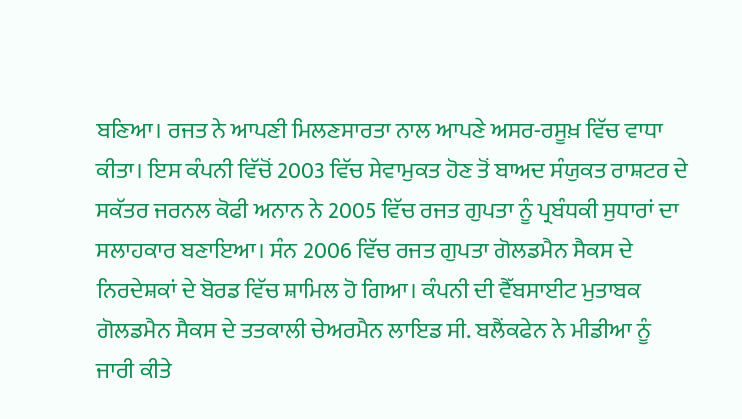ਬਣਿਆ। ਰਜਤ ਨੇ ਆਪਣੀ ਮਿਲਣਸਾਰਤਾ ਨਾਲ ਆਪਣੇ ਅਸਰ-ਰਸੂਖ਼ ਵਿੱਚ ਵਾਧਾ ਕੀਤਾ। ਇਸ ਕੰਪਨੀ ਵਿੱਚੋਂ 2003 ਵਿੱਚ ਸੇਵਾਮੁਕਤ ਹੋਣ ਤੋਂ ਬਾਅਦ ਸੰਯੁਕਤ ਰਾਸ਼ਟਰ ਦੇ ਸਕੱਤਰ ਜਰਨਲ ਕੋਫੀ ਅਨਾਨ ਨੇ 2005 ਵਿੱਚ ਰਜਤ ਗੁਪਤਾ ਨੂੰ ਪ੍ਰਬੰਧਕੀ ਸੁਧਾਰਾਂ ਦਾ ਸਲਾਹਕਾਰ ਬਣਾਇਆ। ਸੰਨ 2006 ਵਿੱਚ ਰਜਤ ਗੁਪਤਾ ਗੋਲਡਮੈਨ ਸੈਕਸ ਦੇ ਨਿਰਦੇਸ਼ਕਾਂ ਦੇ ਬੋਰਡ ਵਿੱਚ ਸ਼ਾਮਿਲ ਹੋ ਗਿਆ। ਕੰਪਨੀ ਦੀ ਵੈੱਬਸਾਈਟ ਮੁਤਾਬਕ ਗੋਲਡਮੈਨ ਸੈਕਸ ਦੇ ਤਤਕਾਲੀ ਚੇਅਰਮੈਨ ਲਾਇਡ ਸੀ. ਬਲੈਂਕਫੇਨ ਨੇ ਮੀਡੀਆ ਨੂੰ ਜਾਰੀ ਕੀਤੇ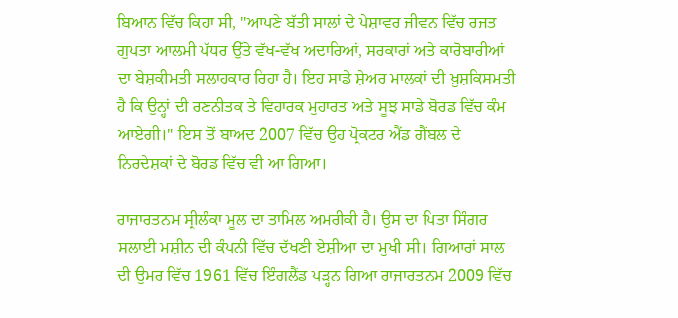ਬਿਆਨ ਵਿੱਚ ਕਿਹਾ ਸੀ, "ਆਪਣੇ ਬੱਤੀ ਸਾਲਾਂ ਦੇ ਪੇਸ਼ਾਵਰ ਜੀਵਨ ਵਿੱਚ ਰਜਤ ਗੁਪਤਾ ਆਲਮੀ ਪੱਧਰ ਉੱਤੇ ਵੱਖ-ਵੱਖ ਅਦਾਰਿਆਂ, ਸਰਕਾਰਾਂ ਅਤੇ ਕਾਰੋਬਾਰੀਆਂ ਦਾ ਬੇਸ਼ਕੀਮਤੀ ਸਲਾਹਕਾਰ ਰਿਹਾ ਹੈ। ਇਹ ਸਾਡੇ ਸ਼ੇਅਰ ਮਾਲਕਾਂ ਦੀ ਖ਼ੁਸ਼ਕਿਸਮਤੀ ਹੈ ਕਿ ਉਨ੍ਹਾਂ ਦੀ ਰਣਨੀਤਕ ਤੇ ਵਿਹਾਰਕ ਮੁਹਾਰਤ ਅਤੇ ਸੂਝ ਸਾਡੇ ਬੋਰਡ ਵਿੱਚ ਕੰਮ ਆਏਗੀ।" ਇਸ ਤੋਂ ਬਾਅਦ 2007 ਵਿੱਚ ਉਹ ਪ੍ਰੋਕਟਰ ਐਂਡ ਗੈਂਬਲ ਦੇ ਨਿਰਦੇਸ਼ਕਾਂ ਦੇ ਬੋਰਡ ਵਿੱਚ ਵੀ ਆ ਗਿਆ।

ਰਾਜਾਰਤਨਮ ਸ੍ਰੀਲੰਕਾ ਮੂਲ ਦਾ ਤਾਮਿਲ ਅਮਰੀਕੀ ਹੈ। ਉਸ ਦਾ ਪਿਤਾ ਸਿੰਗਰ ਸਲਾਈ ਮਸ਼ੀਨ ਦੀ ਕੰਪਨੀ ਵਿੱਚ ਦੱਖਣੀ ਏਸ਼ੀਆ ਦਾ ਮੁਖੀ ਸੀ। ਗਿਆਰਾਂ ਸਾਲ ਦੀ ਉਮਰ ਵਿੱਚ 1961 ਵਿੱਚ ਇੰਗਲੈਂਡ ਪੜ੍ਹਨ ਗਿਆ ਰਾਜਾਰਤਨਮ 2009 ਵਿੱਚ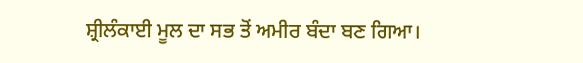ਸ਼੍ਰੀਲੰਕਾਈ ਮੂਲ ਦਾ ਸਭ ਤੋਂ ਅਮੀਰ ਬੰਦਾ ਬਣ ਗਿਆ।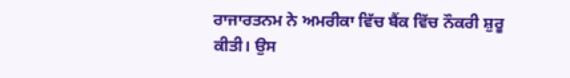ਰਾਜਾਰਤਨਮ ਨੇ ਅਮਰੀਕਾ ਵਿੱਚ ਬੈਂਕ ਵਿੱਚ ਨੌਕਰੀ ਸ਼ੁਰੂ ਕੀਤੀ। ਉਸ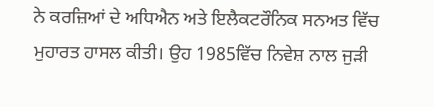ਨੇ ਕਰਜ਼ਿਆਂ ਦੇ ਅਧਿਐਨ ਅਤੇ ਇਲੈਕਟਰੌਨਿਕ ਸਨਅਤ ਵਿੱਚ ਮੁਹਾਰਤ ਹਾਸਲ ਕੀਤੀ। ਉਹ 1985ਵਿੱਚ ਨਿਵੇਸ਼ ਨਾਲ ਜੁੜੀ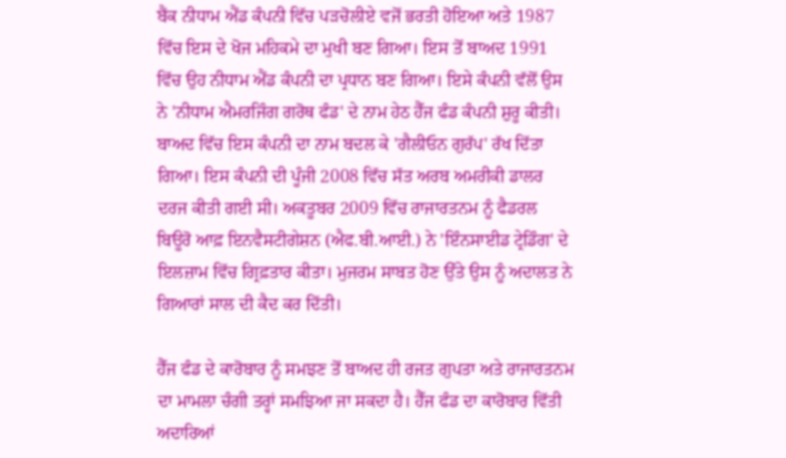ਬੈਂਕ ਨੀਧਾਮ ਐਂਡ ਕੰਪਨੀ ਵਿੱਚ ਪੜਚੋਲੀਏ ਵਜੋਂ ਭਰਤੀ ਹੋਇਆ ਅਤੇ 1987 ਵਿੱਚ ਇਸ ਦੇ ਖੋਜ ਮਹਿਕਮੇ ਦਾ ਮੁਖੀ ਬਣ ਗਿਆ। ਇਸ ਤੋਂ ਬਾਅਦ 1991 ਵਿੱਚ ਉਹ ਨੀਧਾਮ ਐਂਡ ਕੰਪਨੀ ਦਾ ਪ੍ਰਧਾਨ ਬਣ ਗਿਆ। ਇਸੇ ਕੰਪਨੀ ਵੱਲੋਂ ਉਸ ਨੇ 'ਨੀਧਾਮ ਐਮਰਜਿੰਗ ਗਰੋਥ ਫੰਡ' ਦੇ ਨਾਮ ਹੇਠ ਹੈੱਜ ਫੰਡ ਕੰਪਨੀ ਸ਼ੁਰੂ ਕੀਤੀ। ਬਾਅਦ ਵਿੱਚ ਇਸ ਕੰਪਨੀ ਦਾ ਨਾਮ ਬਦਲ ਕੇ 'ਗੈਲੀਓਨ ਗੁਰੱਪ' ਰੱਖ ਦਿੱਤਾ ਗਿਆ। ਇਸ ਕੰਪਨੀ ਦੀ ਪੂੰਜੀ 2008 ਵਿੱਚ ਸੱਤ ਅਰਬ ਅਮਰੀਕੀ ਡਾਲਰ ਦਰਜ ਕੀਤੀ ਗਈ ਸੀ। ਅਕਤੂਬਰ 2009 ਵਿੱਚ ਰਾਜਾਰਤਨਮ ਨੂੰ ਫੈਡਰਲ ਬਿਊਰੋ ਆਫ਼ ਇਨਵੈਸਟੀਗੇਸ਼ਨ (ਐਫ.ਬੀ.ਆਈ.) ਨੇ 'ਇੰਨਸਾਈਡ ਟ੍ਰੇਡਿੰਗ' ਦੇ ਇਲਜ਼ਾਮ ਵਿੱਚ ਗ੍ਰਿਫ਼ਤਾਰ ਕੀਤਾ। ਮੁਜਰਮ ਸਾਬਤ ਹੋਣ ਉੱਤੇ ਉਸ ਨੂੰ ਅਦਾਲਤ ਨੇ ਗਿਆਰਾਂ ਸਾਲ ਦੀ ਕੈਦ ਕਰ ਦਿੱਤੀ।

ਹੈੱਜ ਫੰਡ ਦੇ ਕਾਰੋਬਾਰ ਨੂੰ ਸਮਝਣ ਤੋਂ ਬਾਅਦ ਹੀ ਰਜਤ ਗੁਪਤਾ ਅਤੇ ਰਾਜਾਰਤਨਮ ਦਾ ਮਾਮਲਾ ਚੰਗੀ ਤਰ੍ਹਾਂ ਸਮਝਿਆ ਜਾ ਸਕਦਾ ਹੈ। ਹੈੱਜ ਫੰਡ ਦਾ ਕਾਰੋਬਾਰ ਵਿੱਤੀ ਅਦਾਰਿਆਂ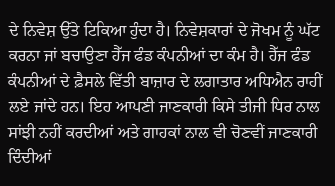ਦੇ ਨਿਵੇਸ਼ ਉੱਤੇ ਟਿਕਿਆ ਹੁੰਦਾ ਹੈ। ਨਿਵੇਸ਼ਕਾਰਾਂ ਦੇ ਜੋਖਮ ਨੂੰ ਘੱਟ ਕਰਨਾ ਜਾਂ ਬਚਾਉਣਾ ਹੈੱਜ ਫੰਡ ਕੰਪਨੀਆਂ ਦਾ ਕੰਮ ਹੈ। ਹੈੱਜ ਫੰਡ ਕੰਪਨੀਆਂ ਦੇ ਫ਼ੈਸਲੇ ਵਿੱਤੀ ਬਾਜ਼ਾਰ ਦੇ ਲਗਾਤਾਰ ਅਧਿਐਨ ਰਾਹੀਂ ਲਏ ਜਾਂਦੇ ਹਨ। ਇਹ ਆਪਣੀ ਜਾਣਕਾਰੀ ਕਿਸੇ ਤੀਜੀ ਧਿਰ ਨਾਲ ਸਾਂਝੀ ਨਹੀਂ ਕਰਦੀਆਂ ਅਤੇ ਗਾਹਕਾਂ ਨਾਲ ਵੀ ਚੋਣਵੀਂ ਜਾਣਕਾਰੀ ਦਿੰਦੀਆਂ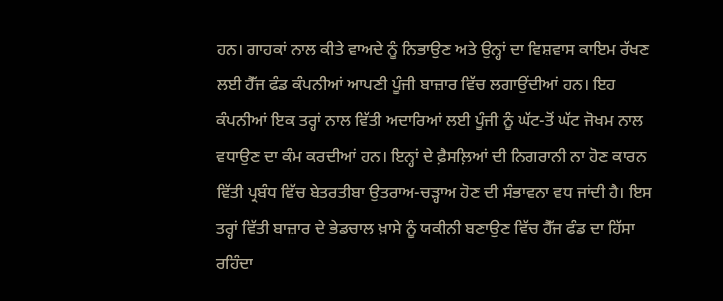ਹਨ। ਗਾਹਕਾਂ ਨਾਲ ਕੀਤੇ ਵਾਅਦੇ ਨੂੰ ਨਿਭਾਉਣ ਅਤੇ ਉਨ੍ਹਾਂ ਦਾ ਵਿਸ਼ਵਾਸ ਕਾਇਮ ਰੱਖਣ ਲਈ ਹੈੱਜ ਫੰਡ ਕੰਪਨੀਆਂ ਆਪਣੀ ਪੂੰਜੀ ਬਾਜ਼ਾਰ ਵਿੱਚ ਲਗਾਉਂਦੀਆਂ ਹਨ। ਇਹ ਕੰਪਨੀਆਂ ਇਕ ਤਰ੍ਹਾਂ ਨਾਲ ਵਿੱਤੀ ਅਦਾਰਿਆਂ ਲਈ ਪੂੰਜੀ ਨੂੰ ਘੱਟ-ਤੋਂ ਘੱਟ ਜੋਖਮ ਨਾਲ ਵਧਾਉਣ ਦਾ ਕੰਮ ਕਰਦੀਆਂ ਹਨ। ਇਨ੍ਹਾਂ ਦੇ ਫ਼ੈਸਲ਼ਿਆਂ ਦੀ ਨਿਗਰਾਨੀ ਨਾ ਹੋਣ ਕਾਰਨ ਵਿੱਤੀ ਪ੍ਰਬੰਧ ਵਿੱਚ ਬੇਤਰਤੀਬਾ ਉਤਰਾਅ-ਚੜ੍ਹਾਅ ਹੋਣ ਦੀ ਸੰਭਾਵਨਾ ਵਧ ਜਾਂਦੀ ਹੈ। ਇਸ ਤਰ੍ਹਾਂ ਵਿੱਤੀ ਬਾਜ਼ਾਰ ਦੇ ਭੇਡਚਾਲ ਖ਼ਾਸੇ ਨੂੰ ਯਕੀਨੀ ਬਣਾਉਣ ਵਿੱਚ ਹੈੱਜ ਫੰਡ ਦਾ ਹਿੱਸਾ ਰਹਿੰਦਾ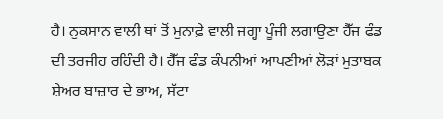ਹੈ। ਨੁਕਸਾਨ ਵਾਲੀ ਥਾਂ ਤੋਂ ਮੁਨਾਫ਼ੇ ਵਾਲੀ ਜਗ੍ਹਾ ਪੂੰਜੀ ਲਗਾਉਣਾ ਹੈੱਜ ਫੰਡ ਦੀ ਤਰਜੀਹ ਰਹਿੰਦੀ ਹੈ। ਹੈੱਜ ਫੰਡ ਕੰਪਨੀਆਂ ਆਪਣੀਆਂ ਲੋੜਾਂ ਮੁਤਾਬਕ ਸ਼ੇਅਰ ਬਾਜ਼ਾਰ ਦੇ ਭਾਅ, ਸੱਟਾ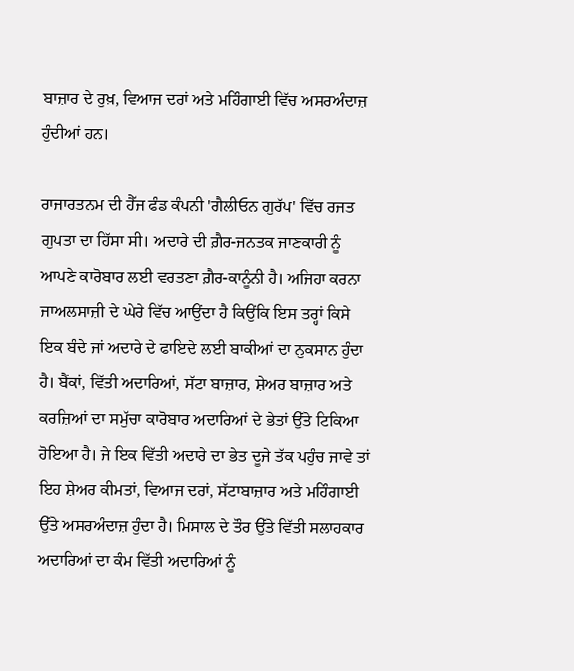ਬਾਜ਼ਾਰ ਦੇ ਰੁਖ਼, ਵਿਆਜ ਦਰਾਂ ਅਤੇ ਮਹਿੰਗਾਈ ਵਿੱਚ ਅਸਰਅੰਦਾਜ਼ ਹੁੰਦੀਆਂ ਹਨ।

ਰਾਜਾਰਤਨਮ ਦੀ ਹੈੱਜ ਫੰਡ ਕੰਪਨੀ 'ਗੈਲੀਓਨ ਗੁਰੱਪ' ਵਿੱਚ ਰਜਤ ਗੁਪਤਾ ਦਾ ਹਿੱਸਾ ਸੀ। ਅਦਾਰੇ ਦੀ ਗ਼ੈਰ-ਜਨਤਕ ਜਾਣਕਾਰੀ ਨੂੰ ਆਪਣੇ ਕਾਰੋਬਾਰ ਲਈ ਵਰਤਣਾ ਗ਼ੈਰ-ਕਾਨੂੰਨੀ ਹੈ। ਅਜਿਹਾ ਕਰਨਾ ਜਾਅਲਸਾਜ਼ੀ ਦੇ ਘੇਰੇ ਵਿੱਚ ਆਉਂਦਾ ਹੈ ਕਿਉਂਕਿ ਇਸ ਤਰ੍ਹਾਂ ਕਿਸੇ ਇਕ ਬੰਦੇ ਜਾਂ ਅਦਾਰੇ ਦੇ ਫਾਇਦੇ ਲਈ ਬਾਕੀਆਂ ਦਾ ਨੁਕਸਾਨ ਹੁੰਦਾ ਹੈ। ਬੈਂਕਾਂ, ਵਿੱਤੀ ਅਦਾਰਿਆਂ, ਸੱਟਾ ਬਾਜ਼ਾਰ, ਸ਼ੇਅਰ ਬਾਜ਼ਾਰ ਅਤੇ ਕਰਜ਼ਿਆਂ ਦਾ ਸਮੁੱਚਾ ਕਾਰੋਬਾਰ ਅਦਾਰਿਆਂ ਦੇ ਭੇਤਾਂ ਉੱਤੇ ਟਿਕਿਆ ਹੋਇਆ ਹੈ। ਜੇ ਇਕ ਵਿੱਤੀ ਅਦਾਰੇ ਦਾ ਭੇਤ ਦੂਜੇ ਤੱਕ ਪਹੁੰਚ ਜਾਵੇ ਤਾਂ ਇਹ ਸ਼ੇਅਰ ਕੀਮਤਾਂ, ਵਿਆਜ ਦਰਾਂ, ਸੱਟਾਬਾਜ਼ਾਰ ਅਤੇ ਮਹਿੰਗਾਈ ਉੱਤੇ ਅਸਰਅੰਦਾਜ਼ ਹੁੰਦਾ ਹੈ। ਮਿਸਾਲ ਦੇ ਤੌਰ ਉੱਤੇ ਵਿੱਤੀ ਸਲਾਹਕਾਰ ਅਦਾਰਿਆਂ ਦਾ ਕੰਮ ਵਿੱਤੀ ਅਦਾਰਿਆਂ ਨੂੰ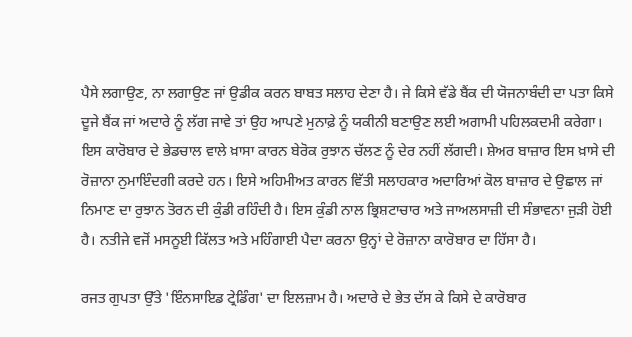ਪੈਸੇ ਲਗਾਉਣ, ਨਾ ਲਗਾਉਣ ਜਾਂ ਉਡੀਕ ਕਰਨ ਬਾਬਤ ਸਲਾਹ ਦੇਣਾ ਹੈ। ਜੇ ਕਿਸੇ ਵੱਡੇ ਬੈਂਕ ਦੀ ਯੋਜਨਾਬੰਦੀ ਦਾ ਪਤਾ ਕਿਸੇ ਦੂਜੇ ਬੈਂਕ ਜਾਂ ਅਦਾਰੇ ਨੂੰ ਲੱਗ ਜਾਵੇ ਤਾਂ ਉਹ ਆਪਣੇ ਮੁਨਾਫ਼ੇ ਨੂੰ ਯਕੀਨੀ ਬਣਾਉਣ ਲਈ ਅਗਾਮੀ ਪਹਿਲਕਦਮੀ ਕਰੇਗਾ। ਇਸ ਕਾਰੋਬਾਰ ਦੇ ਭੇਡਚਾਲ ਵਾਲੇ ਖ਼ਾਸਾ ਕਾਰਨ ਬੇਰੋਕ ਰੁਝਾਨ ਚੱਲਣ ਨੂੰ ਦੇਰ ਨਹੀਂ ਲੱਗਦੀ। ਸ਼ੇਅਰ ਬਾਜ਼ਾਰ ਇਸ ਖ਼ਾਸੇ ਦੀ ਰੋਜ਼ਾਨਾ ਨੁਮਾਇੰਦਗੀ ਕਰਦੇ ਹਨ। ਇਸੇ ਅਹਿਮੀਅਤ ਕਾਰਨ ਵਿੱਤੀ ਸਲਾਹਕਾਰ ਅਦਾਰਿਆਂ ਕੋਲ ਬਾਜ਼ਾਰ ਦੇ ਉਛਾਲ ਜਾਂ ਨਿਮਾਣ ਦਾ ਰੁਝਾਨ ਤੋਰਨ ਦੀ ਕੁੰਡੀ ਰਹਿੰਦੀ ਹੈ। ਇਸ ਕੁੰਡੀ ਨਾਲ ਭ੍ਰਿਸ਼ਟਾਚਾਰ ਅਤੇ ਜਾਅਲਸਾਜ਼ੀ ਦੀ ਸੰਭਾਵਨਾ ਜੁੜੀ ਹੋਈ ਹੈ। ਨਤੀਜੇ ਵਜੋਂ ਮਸਨੂਈ ਕਿੱਲਤ ਅਤੇ ਮਹਿੰਗਾਈ ਪੈਦਾ ਕਰਨਾ ਉਨ੍ਹਾਂ ਦੇ ਰੋਜ਼ਾਨਾ ਕਾਰੋਬਾਰ ਦਾ ਹਿੱਸਾ ਹੈ।

ਰਜਤ ਗੁਪਤਾ ਉੱਤੇ 'ਇੰਨਸਾਇਡ ਟ੍ਰੇਡਿੰਗ' ਦਾ ਇਲਜ਼ਾਮ ਹੈ। ਅਦਾਰੇ ਦੇ ਭੇਤ ਦੱਸ ਕੇ ਕਿਸੇ ਦੇ ਕਾਰੋਬਾਰ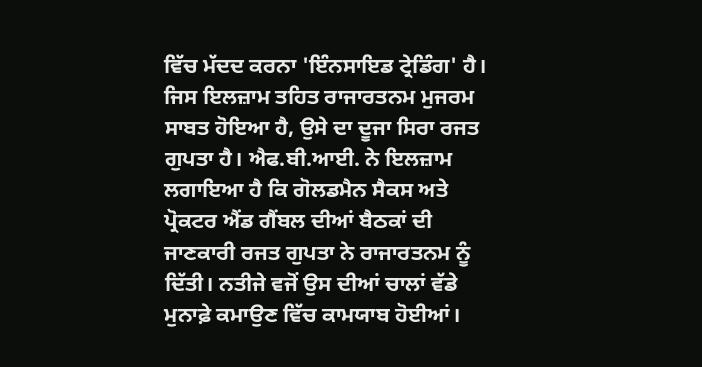ਵਿੱਚ ਮੱਦਦ ਕਰਨਾ 'ਇੰਨਸਾਇਡ ਟ੍ਰੇਡਿੰਗ' ਹੈ। ਜਿਸ ਇਲਜ਼ਾਮ ਤਹਿਤ ਰਾਜਾਰਤਨਮ ਮੁਜਰਮ ਸਾਬਤ ਹੋਇਆ ਹੈ, ਉਸੇ ਦਾ ਦੂਜਾ ਸਿਰਾ ਰਜਤ ਗੁਪਤਾ ਹੈ। ਐਫ.ਬੀ.ਆਈ. ਨੇ ਇਲਜ਼ਾਮ ਲਗਾਇਆ ਹੈ ਕਿ ਗੋਲਡਮੈਨ ਸੈਕਸ ਅਤੇ ਪ੍ਰੋਕਟਰ ਐਂਡ ਗੈਂਬਲ ਦੀਆਂ ਬੈਠਕਾਂ ਦੀ ਜਾਣਕਾਰੀ ਰਜਤ ਗੁਪਤਾ ਨੇ ਰਾਜਾਰਤਨਮ ਨੂੰ ਦਿੱਤੀ। ਨਤੀਜੇ ਵਜੋਂ ਉਸ ਦੀਆਂ ਚਾਲਾਂ ਵੱਡੇ ਮੁਨਾਫ਼ੇ ਕਮਾਉਣ ਵਿੱਚ ਕਾਮਯਾਬ ਹੋਈਆਂ।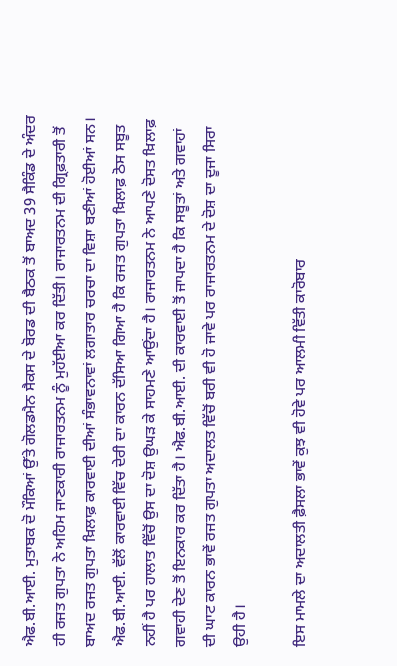ਐਫ.ਬੀ.ਆਈ. ਮੁਤਾਬਕ ਦੋ ਮੌਕਿਆਂ ਉੱਤੇ ਗੋਲਡਮੈਨ ਸੈਕਸ ਦੇ ਬੋਰਡ ਦੀ ਬੈਠਕ ਤੋਂ ਬਾਅਦ 39 ਸੈਕਿੰਡ ਦੇ ਅੰਦਰ ਹੀ ਰਜਤ ਗੁਪਤਾ ਨੇ ਅਹਿਮ ਜਾਣਕਾਰੀ ਰਾਜਾਰਤਨਮ ਨੂੰ ਮੁਹੱਈਆ ਕਰ ਦਿੱਤੀ। ਰਾਜਾਰਤਨਮ ਦੀ ਗ੍ਰਿਫ਼ਤਾਰੀ ਤੋਂ ਬਾਅਦ ਰਜਤ ਗੁਪਤਾ ਖ਼ਿਲਾਫ਼ ਕਾਰਵਾਈ ਦੀਆਂ ਸੰਭਾਵਨਾਵਾਂ ਲਗਾਤਾਰ ਚਰਚਾ ਦਾ ਵਿਸ਼ਾ ਬਣੀਆਂ ਹੋਈਆਂ ਸਨ। ਐਫ.ਬੀ.ਆਈ. ਵੱਲੋਂ ਕਾਰਵਾਈ ਵਿੱਚ ਦੇਰੀ ਦਾ ਕਾਰਨ ਦੱਸਿਆ ਗਿਆ ਹੈ ਕਿ ਰਜਤ ਗੁਪਤਾ ਖ਼ਿਲਾਫ਼ ਠੋਸ ਸਬੂਤ ਨਹੀਂ ਹੈ ਪਰ ਹਾਲਾਤ ਵਿੱਚੋਂ ਉਸ ਦਾ ਦੋਸ਼ ਉਘੜ ਕੇ ਸਾਹਮਣੇ ਆਉਂਦਾ ਹੈ। ਰਾਜਾਰਤਨਮ ਨੇ ਆਪਣੇ ਦੋਸਤ ਖ਼ਿਲਾਫ਼ ਗਵਾਹੀ ਦੇਣ ਤੋਂ ਇਨਕਾਰ ਕਰ ਦਿੱਤਾ ਹੈ। ਐਫ.ਬੀ.ਆਈ. ਦੀ ਕਾਰਵਾਈ ਤੋਂ ਜਾਪਦਾ ਹੈ ਕਿ ਸਬੂਤਾਂ ਅਤੇ ਗਵਾਹਾਂ ਦੀ ਘਾਟ ਕਾਰਨ ਭਾਵੇਂ ਰਜਤ ਗੁਪਤਾ ਅਦਾਲਤ ਵਿੱਚੋਂ ਬਰੀ ਵੀ ਹੋ ਜਾਵੇ ਪਰ ਰਾਜਾਰਤਨਮ ਦੇ ਦੋਸ਼ ਦਾ ਦੂਜਾ ਸਿਰਾ ਉਹੀ ਹੈ।

ਇਸ ਮਾਮਲੇ ਦਾ ਅਦਾਲਤੀ ਫ਼ੈਸਲਾ ਭਾਵੇਂ ਕੁਝ ਵੀ ਹੋਵੇ ਪਰ ਆਲਮੀ ਵਿੱਤੀ ਕਾਰੋਬਾਰ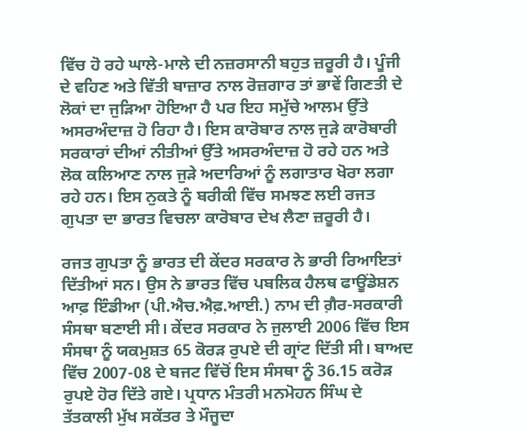ਵਿੱਚ ਹੋ ਰਹੇ ਘਾਲੇ-ਮਾਲੇ ਦੀ ਨਜ਼ਰਸਾਨੀ ਬਹੁਤ ਜ਼ਰੂਰੀ ਹੈ। ਪੂੰਜੀ ਦੇ ਵਹਿਣ ਅਤੇ ਵਿੱਤੀ ਬਾਜ਼ਾਰ ਨਾਲ ਰੋਜ਼ਗਾਰ ਤਾਂ ਭਾਵੇਂ ਗਿਣਤੀ ਦੇ ਲੋਕਾਂ ਦਾ ਜੁੜਿਆ ਹੋਇਆ ਹੈ ਪਰ ਇਹ ਸਮੁੱਚੇ ਆਲਮ ਉੱਤੇ ਅਸਰਅੰਦਾਜ਼ ਹੋ ਰਿਹਾ ਹੈ। ਇਸ ਕਾਰੋਬਾਰ ਨਾਲ ਜੁੜੇ ਕਾਰੋਬਾਰੀ ਸਰਕਾਰਾਂ ਦੀਆਂ ਨੀਤੀਆਂ ਉੱਤੇ ਅਸਰਅੰਦਾਜ਼ ਹੋ ਰਹੇ ਹਨ ਅਤੇ ਲੋਕ ਕਲਿਆਣ ਨਾਲ ਜੁੜੇ ਅਦਾਰਿਆਂ ਨੂੰ ਲਗਾਤਾਰ ਖੋਰਾ ਲਗਾ ਰਹੇ ਹਨ। ਇਸ ਨੁਕਤੇ ਨੂੰ ਬਰੀਕੀ ਵਿੱਚ ਸਮਝਣ ਲਈ ਰਜਤ ਗੁਪਤਾ ਦਾ ਭਾਰਤ ਵਿਚਲਾ ਕਾਰੋਬਾਰ ਦੇਖ ਲੈਣਾ ਜ਼ਰੂਰੀ ਹੈ।

ਰਜਤ ਗੁਪਤਾ ਨੂੰ ਭਾਰਤ ਦੀ ਕੇਂਦਰ ਸਰਕਾਰ ਨੇ ਭਾਰੀ ਰਿਆਇਤਾਂ ਦਿੱਤੀਆਂ ਸਨ। ਉਸ ਨੇ ਭਾਰਤ ਵਿੱਚ ਪਬਲਿਕ ਹੈਲਥ ਫਾਊਂਡੇਸ਼ਨ ਆਫ਼ ਇੰਡੀਆ (ਪੀ.ਐਚ.ਐਫ਼.ਆਈ.) ਨਾਮ ਦੀ ਗ਼ੈਰ-ਸਰਕਾਰੀ ਸੰਸਥਾ ਬਣਾਈ ਸੀ। ਕੇਂਦਰ ਸਰਕਾਰ ਨੇ ਜੁਲਾਈ 2006 ਵਿੱਚ ਇਸ ਸੰਸਥਾ ਨੂੰ ਯਕਮੁਸ਼ਤ 65 ਕੋਰੜ ਰੁਪਏ ਦੀ ਗ੍ਰਾਂਟ ਦਿੱਤੀ ਸੀ। ਬਾਅਦ ਵਿੱਚ 2007-08 ਦੇ ਬਜਟ ਵਿੱਚੋਂ ਇਸ ਸੰਸਥਾ ਨੂੰ 36.15 ਕਰੋੜ ਰੁਪਏ ਹੋਰ ਦਿੱਤੇ ਗਏ। ਪ੍ਰਧਾਨ ਮੰਤਰੀ ਮਨਮੋਹਨ ਸਿੰਘ ਦੇ ਤੱਤਕਾਲੀ ਮੁੱਖ ਸਕੱਤਰ ਤੇ ਮੌਜੂਦਾ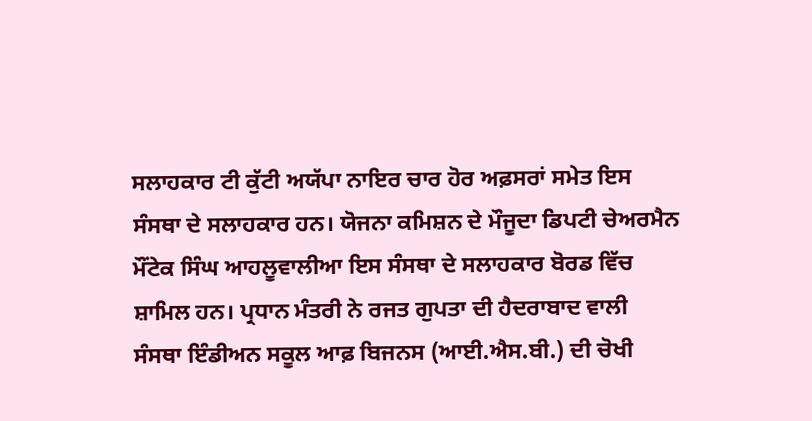ਸਲਾਹਕਾਰ ਟੀ ਕੁੱਟੀ ਅਯੱਪਾ ਨਾਇਰ ਚਾਰ ਹੋਰ ਅਫ਼ਸਰਾਂ ਸਮੇਤ ਇਸ ਸੰਸਥਾ ਦੇ ਸਲਾਹਕਾਰ ਹਨ। ਯੋਜਨਾ ਕਮਿਸ਼ਨ ਦੇ ਮੌਜੂਦਾ ਡਿਪਟੀ ਚੇਅਰਮੈਨ ਮੌਂਟੇਕ ਸਿੰਘ ਆਹਲੂਵਾਲੀਆ ਇਸ ਸੰਸਥਾ ਦੇ ਸਲਾਹਕਾਰ ਬੋਰਡ ਵਿੱਚ ਸ਼ਾਮਿਲ ਹਨ। ਪ੍ਰਧਾਨ ਮੰਤਰੀ ਨੇ ਰਜਤ ਗੁਪਤਾ ਦੀ ਹੈਦਰਾਬਾਦ ਵਾਲੀ ਸੰਸਥਾ ਇੰਡੀਅਨ ਸਕੂਲ ਆਫ਼ ਬਿਜਨਸ (ਆਈ.ਐਸ.ਬੀ.) ਦੀ ਚੋਖੀ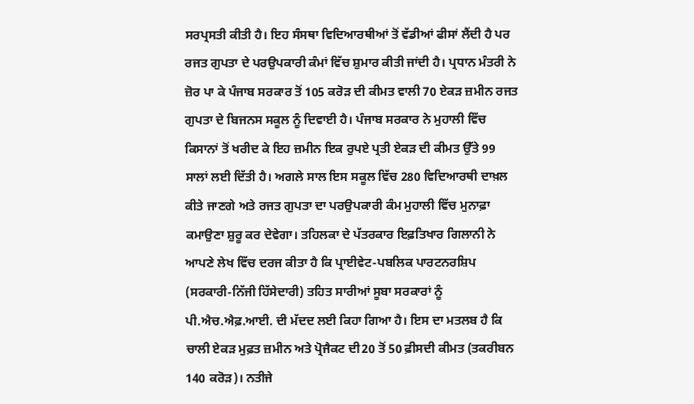ਸਰਪ੍ਰਸਤੀ ਕੀਤੀ ਹੈ। ਇਹ ਸੰਸਥਾ ਵਿਦਿਆਰਥੀਆਂ ਤੋਂ ਵੱਡੀਆਂ ਫੀਸਾਂ ਲੈਂਦੀ ਹੈ ਪਰ ਰਜਤ ਗੁਪਤਾ ਦੇ ਪਰਉਪਕਾਰੀ ਕੰਮਾਂ ਵਿੱਚ ਸ਼ੁਮਾਰ ਕੀਤੀ ਜਾਂਦੀ ਹੈ। ਪ੍ਰਧਾਨ ਮੰਤਰੀ ਨੇ ਜ਼ੋਰ ਪਾ ਕੇ ਪੰਜਾਬ ਸਰਕਾਰ ਤੋਂ 105 ਕਰੋੜ ਦੀ ਕੀਮਤ ਵਾਲੀ 70 ਏਕੜ ਜ਼ਮੀਨ ਰਜਤ ਗੁਪਤਾ ਦੇ ਬਿਜਨਸ ਸਕੂਲ ਨੂੰ ਦਿਵਾਈ ਹੈ। ਪੰਜਾਬ ਸਰਕਾਰ ਨੇ ਮੁਹਾਲੀ ਵਿੱਚ ਕਿਸਾਨਾਂ ਤੋਂ ਖਰੀਦ ਕੇ ਇਹ ਜ਼ਮੀਨ ਇਕ ਰੁਪਏ ਪ੍ਰਤੀ ਏਕੜ ਦੀ ਕੀਮਤ ਉੱਤੇ 99 ਸਾਲਾਂ ਲਈ ਦਿੱਤੀ ਹੈ। ਅਗਲੇ ਸਾਲ ਇਸ ਸਕੂਲ ਵਿੱਚ 280 ਵਿਦਿਆਰਥੀ ਦਾਖ਼ਲ ਕੀਤੇ ਜਾਣਗੇ ਅਤੇ ਰਜਤ ਗੁਪਤਾ ਦਾ ਪਰਉਪਕਾਰੀ ਕੰਮ ਮੁਹਾਲੀ ਵਿੱਚ ਮੁਨਾਫ਼ਾ ਕਮਾਉਣਾ ਸ਼ੁਰੂ ਕਰ ਦੇਵੇਗਾ। ਤਹਿਲਕਾ ਦੇ ਪੱਤਰਕਾਰ ਇਫ਼ਤਿਖਾਰ ਗਿਲਾਨੀ ਨੇ ਆਪਣੇ ਲੇਖ ਵਿੱਚ ਦਰਜ ਕੀਤਾ ਹੈ ਕਿ ਪ੍ਰਾਈਵੇਟ-ਪਬਲਿਕ ਪਾਰਟਨਰਸ਼ਿਪ (ਸਰਕਾਰੀ-ਨਿੱਜੀ ਹਿੱਸੇਦਾਰੀ) ਤਹਿਤ ਸਾਰੀਆਂ ਸੂਬਾ ਸਰਕਾਰਾਂ ਨੂੰ ਪੀ.ਐਚ.ਐਫ਼.ਆਈ. ਦੀ ਮੱਦਦ ਲਈ ਕਿਹਾ ਗਿਆ ਹੈ। ਇਸ ਦਾ ਮਤਲਬ ਹੈ ਕਿ ਚਾਲੀ ਏਕੜ ਮੁਫ਼ਤ ਜ਼ਮੀਨ ਅਤੇ ਪ੍ਰੋਜੈਕਟ ਦੀ20 ਤੋਂ 50 ਫ਼ੀਸਦੀ ਕੀਮਤ (ਤਕਰੀਬਨ 140 ਕਰੋੜ)। ਨਤੀਜੇ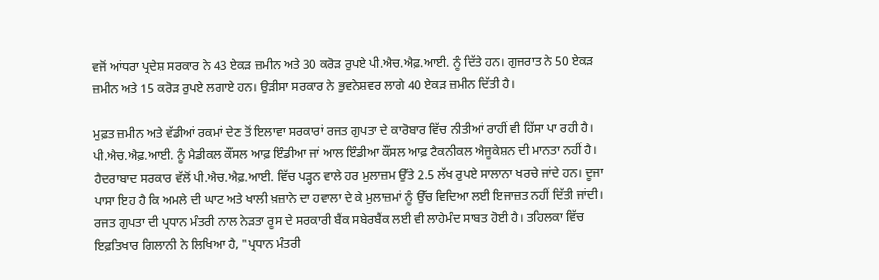ਵਜੋਂ ਆਂਧਰਾ ਪ੍ਰਦੇਸ਼ ਸਰਕਾਰ ਨੇ 43 ਏਕੜ ਜ਼ਮੀਨ ਅਤੇ 30 ਕਰੋੜ ਰੁਪਏ ਪੀ.ਐਚ.ਐਫ਼.ਆਈ. ਨੂੰ ਦਿੱਤੇ ਹਨ। ਗੁਜਰਾਤ ਨੇ 50 ਏਕੜ ਜ਼ਮੀਨ ਅਤੇ 15 ਕਰੋੜ ਰੁਪਏ ਲਗਾਏ ਹਨ। ਉੜੀਸਾ ਸਰਕਾਰ ਨੇ ਭੁਵਨੇਸ਼ਵਰ ਲਾਗੇ 40 ਏਕੜ ਜ਼ਮੀਨ ਦਿੱਤੀ ਹੈ।

ਮੁਫ਼ਤ ਜ਼ਮੀਨ ਅਤੇ ਵੱਡੀਆਂ ਰਕਮਾਂ ਦੇਣ ਤੋਂ ਇਲਾਵਾ ਸਰਕਾਰਾਂ ਰਜਤ ਗੁਪਤਾ ਦੇ ਕਾਰੋਬਾਰ ਵਿੱਚ ਨੀਤੀਆਂ ਰਾਹੀਂ ਵੀ ਹਿੱਸਾ ਪਾ ਰਹੀ ਹੈ। ਪੀ.ਐਚ.ਐਫ਼.ਆਈ. ਨੂੰ ਮੈਡੀਕਲ ਕੌਂਸਲ ਆਫ਼ ਇੰਡੀਆ ਜਾਂ ਆਲ ਇੰਡੀਆ ਕੌਂਸਲ ਆਫ਼ ਟੈਕਨੀਕਲ ਐਜੂਕੇਸ਼ਨ ਦੀ ਮਾਨਤਾ ਨਹੀਂ ਹੈ। ਹੈਦਰਾਬਾਦ ਸਰਕਾਰ ਵੱਲੋਂ ਪੀ.ਐਚ.ਐਫ਼.ਆਈ. ਵਿੱਚ ਪੜ੍ਹਨ ਵਾਲੇ ਹਰ ਮੁਲਾਜ਼ਮ ਉੱਤੇ 2.5 ਲੱਖ ਰੁਪਏ ਸਾਲਾਨਾ ਖਰਚੇ ਜਾਂਦੇ ਹਨ। ਦੂਜਾ ਪਾਸਾ ਇਹ ਹੈ ਕਿ ਅਮਲੇ ਦੀ ਘਾਟ ਅਤੇ ਖਾਲੀ ਖ਼ਜ਼ਾਨੇ ਦਾ ਹਵਾਲਾ ਦੇ ਕੇ ਮੁਲਾਜ਼ਮਾਂ ਨੂੰ ਉੱਚ ਵਿਦਿਆ ਲਈ ਇਜਾਜ਼ਤ ਨਹੀਂ ਦਿੱਤੀ ਜਾਂਦੀ। ਰਜਤ ਗੁਪਤਾ ਦੀ ਪ੍ਰਧਾਨ ਮੰਤਰੀ ਨਾਲ ਨੇੜਤਾ ਰੂਸ ਦੇ ਸਰਕਾਰੀ ਬੈਂਕ ਸਬੇਰਬੈਂਕ ਲਈ ਵੀ ਲਾਹੇਮੰਦ ਸਾਬਤ ਹੋਈ ਹੈ। ਤਹਿਲਕਾ ਵਿੱਚ ਇਫ਼ਤਿਖਾਰ ਗਿਲਾਨੀ ਨੇ ਲਿਖਿਆ ਹੈ, "ਪ੍ਰਧਾਨ ਮੰਤਰੀ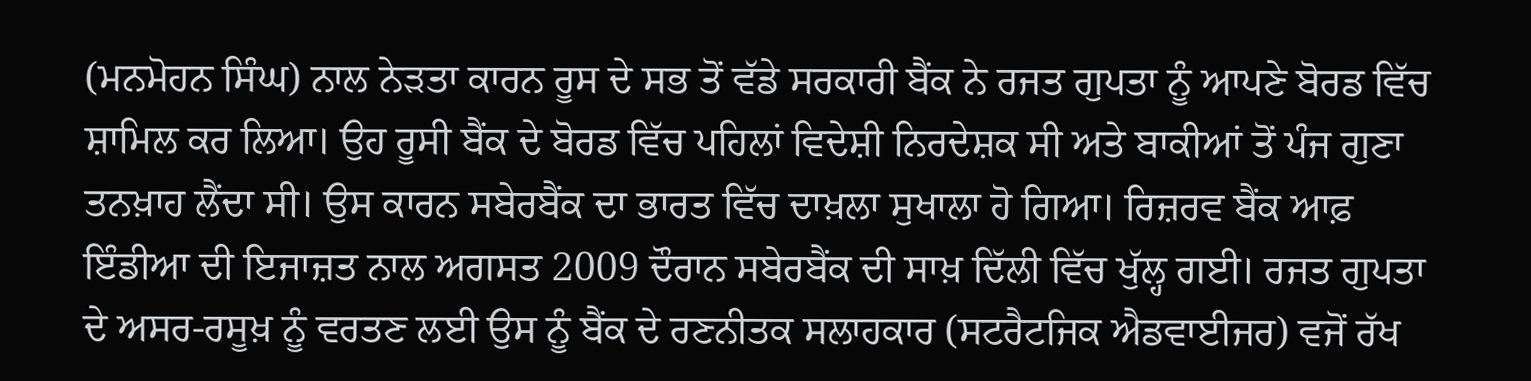(ਮਨਮੋਹਨ ਸਿੰਘ) ਨਾਲ ਨੇੜਤਾ ਕਾਰਨ ਰੂਸ ਦੇ ਸਭ ਤੋਂ ਵੱਡੇ ਸਰਕਾਰੀ ਬੈਂਕ ਨੇ ਰਜਤ ਗੁਪਤਾ ਨੂੰ ਆਪਣੇ ਬੋਰਡ ਵਿੱਚ ਸ਼ਾਮਿਲ ਕਰ ਲਿਆ। ਉਹ ਰੂਸੀ ਬੈਂਕ ਦੇ ਬੋਰਡ ਵਿੱਚ ਪਹਿਲਾਂ ਵਿਦੇਸ਼ੀ ਨਿਰਦੇਸ਼ਕ ਸੀ ਅਤੇ ਬਾਕੀਆਂ ਤੋਂ ਪੰਜ ਗੁਣਾ ਤਨਖ਼ਾਹ ਲੈਂਦਾ ਸੀ। ਉਸ ਕਾਰਨ ਸਬੇਰਬੈਂਕ ਦਾ ਭਾਰਤ ਵਿੱਚ ਦਾਖ਼ਲਾ ਸੁਖਾਲਾ ਹੋ ਗਿਆ। ਰਿਜ਼ਰਵ ਬੈਂਕ ਆਫ਼ ਇੰਡੀਆ ਦੀ ਇਜਾਜ਼ਤ ਨਾਲ ਅਗਸਤ 2009 ਦੌਰਾਨ ਸਬੇਰਬੈਂਕ ਦੀ ਸਾਖ਼ ਦਿੱਲੀ ਵਿੱਚ ਖੁੱਲ੍ਹ ਗਈ। ਰਜਤ ਗੁਪਤਾ ਦੇ ਅਸਰ-ਰਸੂਖ਼ ਨੂੰ ਵਰਤਣ ਲਈ ਉਸ ਨੂੰ ਬੈਂਕ ਦੇ ਰਣਨੀਤਕ ਸਲਾਹਕਾਰ (ਸਟਰੈਟਜਿਕ ਐਡਵਾਈਜਰ) ਵਜੋਂ ਰੱਖ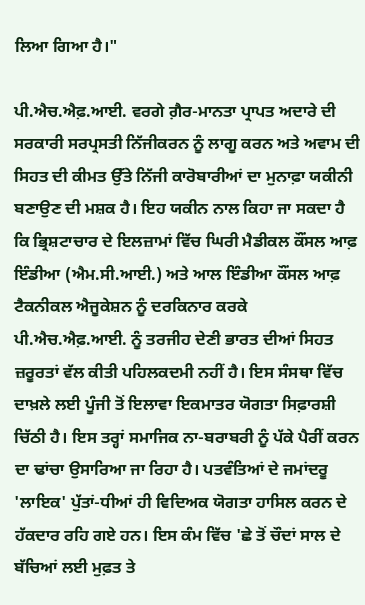ਲਿਆ ਗਿਆ ਹੈ।"

ਪੀ.ਐਚ.ਐਫ਼.ਆਈ. ਵਰਗੇ ਗ਼ੈਰ-ਮਾਨਤਾ ਪ੍ਰਾਪਤ ਅਦਾਰੇ ਦੀ ਸਰਕਾਰੀ ਸਰਪ੍ਰਸਤੀ ਨਿੱਜੀਕਰਨ ਨੂੰ ਲਾਗੂ ਕਰਨ ਅਤੇ ਅਵਾਮ ਦੀ ਸਿਹਤ ਦੀ ਕੀਮਤ ਉੱਤੇ ਨਿੱਜੀ ਕਾਰੋਬਾਰੀਆਂ ਦਾ ਮੁਨਾਫ਼ਾ ਯਕੀਨੀ ਬਣਾਉਣ ਦੀ ਮਸ਼ਕ ਹੈ। ਇਹ ਯਕੀਨ ਨਾਲ ਕਿਹਾ ਜਾ ਸਕਦਾ ਹੈ ਕਿ ਭ੍ਰਿਸ਼ਟਾਚਾਰ ਦੇ ਇਲਜ਼ਾਮਾਂ ਵਿੱਚ ਘਿਰੀ ਮੈਡੀਕਲ ਕੌਂਸਲ ਆਫ਼ ਇੰਡੀਆ (ਐਮ.ਸੀ.ਆਈ.) ਅਤੇ ਆਲ ਇੰਡੀਆ ਕੌਂਸਲ ਆਫ਼ ਟੈਕਨੀਕਲ ਐਜੂਕੇਸ਼ਨ ਨੂੰ ਦਰਕਿਨਾਰ ਕਰਕੇ ਪੀ.ਐਚ.ਐਫ਼.ਆਈ. ਨੂੰ ਤਰਜੀਹ ਦੇਣੀ ਭਾਰਤ ਦੀਆਂ ਸਿਹਤ ਜ਼ਰੂਰਤਾਂ ਵੱਲ ਕੀਤੀ ਪਹਿਲਕਦਮੀ ਨਹੀਂ ਹੈ। ਇਸ ਸੰਸਥਾ ਵਿੱਚ ਦਾਖ਼ਲੇ ਲਈ ਪੂੰਜੀ ਤੋਂ ਇਲਾਵਾ ਇਕਮਾਤਰ ਯੋਗਤਾ ਸਿਫ਼ਾਰਸ਼ੀ ਚਿੱਠੀ ਹੈ। ਇਸ ਤਰ੍ਹਾਂ ਸਮਾਜਿਕ ਨਾ-ਬਰਾਬਰੀ ਨੂੰ ਪੱਕੇ ਪੈਰੀਂ ਕਰਨ ਦਾ ਢਾਂਚਾ ਉਸਾਰਿਆ ਜਾ ਰਿਹਾ ਹੈ। ਪਤਵੰਤਿਆਂ ਦੇ ਜਮਾਂਦਰੂ 'ਲਾਇਕ' ਪੁੱਤਾਂ-ਧੀਆਂ ਹੀ ਵਿਦਿਅਕ ਯੋਗਤਾ ਹਾਸਿਲ ਕਰਨ ਦੇ ਹੱਕਦਾਰ ਰਹਿ ਗਏ ਹਨ। ਇਸ ਕੰਮ ਵਿੱਚ 'ਛੇ ਤੋਂ ਚੌਦਾਂ ਸਾਲ ਦੇ ਬੱਚਿਆਂ ਲਈ ਮੁਫ਼ਤ ਤੇ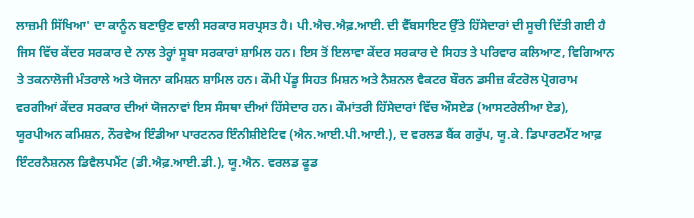ਲਾਜ਼ਮੀ ਸਿੱਖਿਆ' ਦਾ ਕਾਨੂੰਨ ਬਣਾਉਣ ਵਾਲੀ ਸਰਕਾਰ ਸਰਪ੍ਰਸਤ ਹੈ। ਪੀ.ਐਚ.ਐਫ਼.ਆਈ. ਦੀ ਵੈੱਬਸਾਇਟ ਉੱਤੇ ਹਿੱਸੇਦਾਰਾਂ ਦੀ ਸੂਚੀ ਦਿੱਤੀ ਗਈ ਹੈ ਜਿਸ ਵਿੱਚ ਕੇਂਦਰ ਸਰਕਾਰ ਦੇ ਨਾਲ ਤੇਰ੍ਹਾਂ ਸੂਬਾ ਸਰਕਾਰਾਂ ਸ਼ਾਮਿਲ ਹਨ। ਇਸ ਤੋਂ ਇਲਾਵਾ ਕੇਂਦਰ ਸਰਕਾਰ ਦੇ ਸਿਹਤ ਤੇ ਪਰਿਵਾਰ ਕਲਿਆਣ, ਵਿਗਿਆਨ ਤੇ ਤਕਨਾਲੋਜੀ ਮੰਤਰਾਲੇ ਅਤੇ ਯੋਜਨਾ ਕਮਿਸ਼ਨ ਸ਼ਾਮਿਲ ਹਨ। ਕੌਮੀ ਪੇਂਡੂ ਸਿਹਤ ਮਿਸ਼ਨ ਅਤੇ ਨੈਸ਼ਨਲ ਵੈਕਟਰ ਬੌਰਨ ਡਸੀਜ਼ ਕੰਟਰੋਲ ਪ੍ਰੋਗਰਾਮ ਵਰਗੀਆਂ ਕੇਂਦਰ ਸਰਕਾਰ ਦੀਆਂ ਯੋਜਨਾਵਾਂ ਇਸ ਸੰਸਥਾ ਦੀਆਂ ਹਿੱਸੇਦਾਰ ਹਨ। ਕੌਮਾਂਤਰੀ ਹਿੱਸੇਦਾਰਾਂ ਵਿੱਚ ਔਸਏਡ (ਆਸਟਰੇਲੀਆ ਏਡ), ਯੂਰਪੀਅਨ ਕਮਿਸ਼ਨ, ਨੌਰਵੇਅ ਇੰਡੀਆ ਪਾਰਟਨਰ ਇੰਨੀਸ਼ੀਏਟਿਵ (ਐਨ.ਆਈ.ਪੀ.ਆਈ.), ਦ ਵਰਲਡ ਬੈਂਕ ਗਰੁੱਪ, ਯੂ.ਕੇ. ਡਿਪਾਰਟਮੈਂਟ ਆਫ਼ ਇੰਟਰਨੈਸ਼ਨਲ ਡਿਵੈਲਪਮੈਂਟ (ਡੀ.ਐਫ਼.ਆਈ.ਡੀ.), ਯੂ.ਐਨ. ਵਰਲਡ ਫੂਡ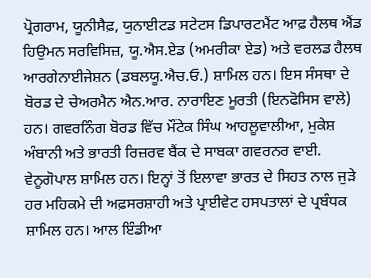ਪ੍ਰੋਗਰਾਮ, ਯੂਨੀਸੈਫ਼, ਯੁਨਾਈਟਡ ਸਟੇਟਸ ਡਿਪਾਰਟਮੈਂਟ ਆਫ਼ ਹੈਲਥ ਐਂਡ ਹਿਉਮਨ ਸਰਵਿਸਿਜ਼, ਯੂ.ਐਸ.ਏਡ (ਅਮਰੀਕਾ ਏਡ) ਅਤੇ ਵਰਲਡ ਹੈਲਥ ਆਰਗੇਨਾਈਜੇਸ਼ਨ (ਡਬਲਯੂ.ਐਚ.ਓ.) ਸ਼ਾਮਿਲ ਹਨ। ਇਸ ਸੰਸਥਾ ਦੇ ਬੋਰਡ ਦੇ ਚੇਅਰਮੈਨ ਐਨ.ਆਰ. ਨਾਰਾਇਣ ਮੂਰਤੀ (ਇਨਫੋਸਿਸ ਵਾਲੇ) ਹਨ। ਗਵਰਨਿੰਗ ਬੋਰਡ ਵਿੱਚ ਮੌਂਟੇਕ ਸਿੰਘ ਆਹਲੂਵਾਲੀਆ, ਮੁਕੇਸ਼ ਅੰਬਾਨੀ ਅਤੇ ਭਾਰਤੀ ਰਿਜ਼ਰਵ ਬੈਂਕ ਦੇ ਸਾਬਕਾ ਗਵਰਨਰ ਵਾਈ. ਵੇਨੂਗੋਪਾਲ ਸ਼ਾਮਿਲ ਹਨ। ਇਨ੍ਹਾਂ ਤੋਂ ਇਲਾਵਾ ਭਾਰਤ ਦੇ ਸਿਹਤ ਨਾਲ ਜੁੜੇ ਹਰ ਮਹਿਕਮੇ ਦੀ ਅਫ਼ਸਰਸ਼ਾਹੀ ਅਤੇ ਪ੍ਰਾਈਵੇਟ ਹਸਪਤਾਲਾਂ ਦੇ ਪ੍ਰਬੰਧਕ ਸ਼ਾਮਿਲ ਹਨ। ਆਲ ਇੰਡੀਆ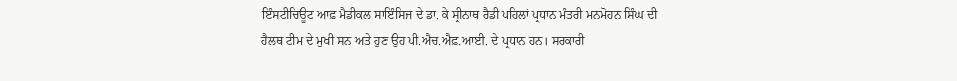ਇੰਸਟੀਚਿਊਟ ਆਫ਼ ਮੈਡੀਕਲ ਸਾਇੰਸਿਜ ਦੇ ਡਾ. ਕੇ ਸ੍ਰੀਨਾਥ ਰੈਡੀ ਪਹਿਲਾਂ ਪ੍ਰਧਾਨ ਮੰਤਰੀ ਮਨਮੋਹਨ ਸਿੰਘ ਦੀ ਹੈਲਥ ਟੀਮ ਦੇ ਮੁਖੀ ਸਨ ਅਤੇ ਹੁਣ ਉਹ ਪੀ.ਐਚ.ਐਫ਼.ਆਈ. ਦੇ ਪ੍ਰਧਾਨ ਹਨ। ਸਰਕਾਰੀ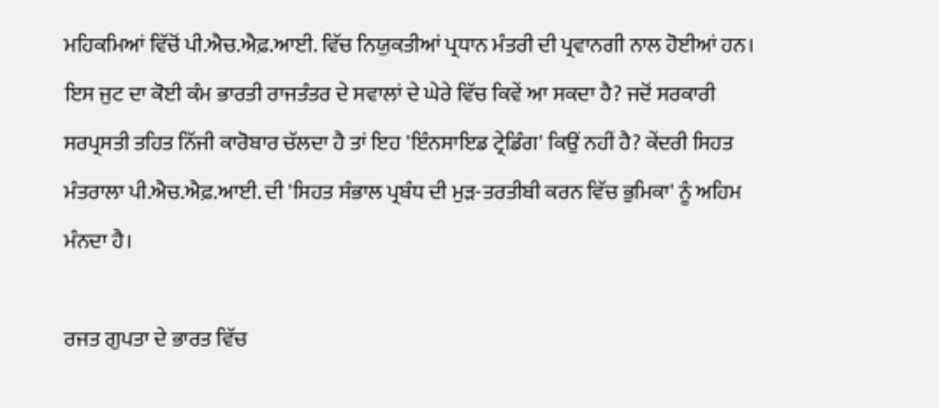ਮਹਿਕਮਿਆਂ ਵਿੱਚੋਂ ਪੀ.ਐਚ.ਐਫ਼.ਆਈ. ਵਿੱਚ ਨਿਯੁਕਤੀਆਂ ਪ੍ਰਧਾਨ ਮੰਤਰੀ ਦੀ ਪ੍ਰਵਾਨਗੀ ਨਾਲ ਹੋਈਆਂ ਹਨ। ਇਸ ਜੁਟ ਦਾ ਕੋਈ ਕੰਮ ਭਾਰਤੀ ਰਾਜਤੰਤਰ ਦੇ ਸਵਾਲਾਂ ਦੇ ਘੇਰੇ ਵਿੱਚ ਕਿਵੇਂ ਆ ਸਕਦਾ ਹੈ? ਜਦੋਂ ਸਰਕਾਰੀ ਸਰਪ੍ਰਸਤੀ ਤਹਿਤ ਨਿੱਜੀ ਕਾਰੋਬਾਰ ਚੱਲਦਾ ਹੈ ਤਾਂ ਇਹ 'ਇੰਨਸਾਇਡ ਟ੍ਰੇਡਿੰਗ' ਕਿਉਂ ਨਹੀਂ ਹੈ? ਕੇਂਦਰੀ ਸਿਹਤ ਮੰਤਰਾਲਾ ਪੀ.ਐਚ.ਐਫ਼.ਆਈ. ਦੀ 'ਸਿਹਤ ਸੰਭਾਲ ਪ੍ਰਬੰਧ ਦੀ ਮੁੜ-ਤਰਤੀਬੀ ਕਰਨ ਵਿੱਚ ਭੁਮਿਕਾ' ਨੂੰ ਅਹਿਮ ਮੰਨਦਾ ਹੈ।

ਰਜਤ ਗੁਪਤਾ ਦੇ ਭਾਰਤ ਵਿੱਚ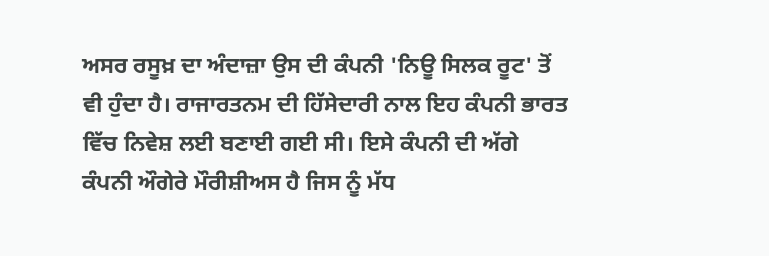ਅਸਰ ਰਸੂਖ਼ ਦਾ ਅੰਦਾਜ਼ਾ ਉਸ ਦੀ ਕੰਪਨੀ 'ਨਿਊ ਸਿਲਕ ਰੂਟ' ਤੋਂ ਵੀ ਹੁੰਦਾ ਹੈ। ਰਾਜਾਰਤਨਮ ਦੀ ਹਿੱਸੇਦਾਰੀ ਨਾਲ ਇਹ ਕੰਪਨੀ ਭਾਰਤ ਵਿੱਚ ਨਿਵੇਸ਼ ਲਈ ਬਣਾਈ ਗਈ ਸੀ। ਇਸੇ ਕੰਪਨੀ ਦੀ ਅੱਗੇ ਕੰਪਨੀ ਔਗੇਰੇ ਮੌਰੀਸ਼ੀਅਸ ਹੈ ਜਿਸ ਨੂੰ ਮੱਧ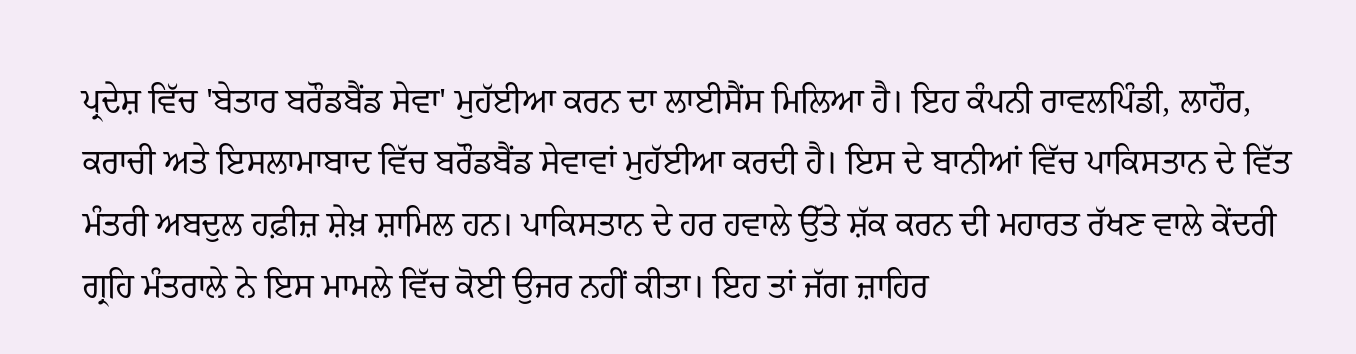ਪ੍ਰਦੇਸ਼ ਵਿੱਚ 'ਬੇਤਾਰ ਬਰੌਡਬੈਂਡ ਸੇਵਾ' ਮੁਹੱਈਆ ਕਰਨ ਦਾ ਲਾਈਸੈਂਸ ਮਿਲਿਆ ਹੈ। ਇਹ ਕੰਪਨੀ ਰਾਵਲਪਿੰਡੀ, ਲਾਹੌਰ, ਕਰਾਚੀ ਅਤੇ ਇਸਲਾਮਾਬਾਦ ਵਿੱਚ ਬਰੌਡਬੈਂਡ ਸੇਵਾਵਾਂ ਮੁਹੱਈਆ ਕਰਦੀ ਹੈ। ਇਸ ਦੇ ਬਾਨੀਆਂ ਵਿੱਚ ਪਾਕਿਸਤਾਨ ਦੇ ਵਿੱਤ ਮੰਤਰੀ ਅਬਦੁਲ ਹਫ਼ੀਜ਼ ਸ਼ੇਖ਼ ਸ਼ਾਮਿਲ ਹਨ। ਪਾਕਿਸਤਾਨ ਦੇ ਹਰ ਹਵਾਲੇ ਉੱਤੇ ਸ਼ੱਕ ਕਰਨ ਦੀ ਮਹਾਰਤ ਰੱਖਣ ਵਾਲੇ ਕੇਂਦਰੀ ਗ੍ਰਹਿ ਮੰਤਰਾਲੇ ਨੇ ਇਸ ਮਾਮਲੇ ਵਿੱਚ ਕੋਈ ਉਜਰ ਨਹੀਂ ਕੀਤਾ। ਇਹ ਤਾਂ ਜੱਗ ਜ਼ਾਹਿਰ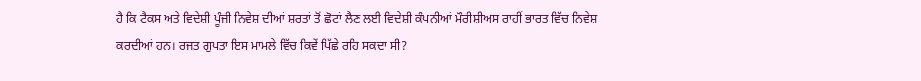ਹੈ ਕਿ ਟੈਕਸ ਅਤੇ ਵਿਦੇਸ਼ੀ ਪੂੰਜੀ ਨਿਵੇਸ਼ ਦੀਆਂ ਸ਼ਰਤਾਂ ਤੋਂ ਛੋਟਾਂ ਲੈਣ ਲਈ ਵਿਦੇਸ਼ੀ ਕੰਪਨੀਆਂ ਮੌਰੀਸ਼ੀਅਸ ਰਾਹੀਂ ਭਾਰਤ ਵਿੱਚ ਨਿਵੇਸ਼ ਕਰਦੀਆਂ ਹਨ। ਰਜਤ ਗੁਪਤਾ ਇਸ ਮਾਮਲੇ ਵਿੱਚ ਕਿਵੇਂ ਪਿੱਛੇ ਰਹਿ ਸਕਦਾ ਸੀ?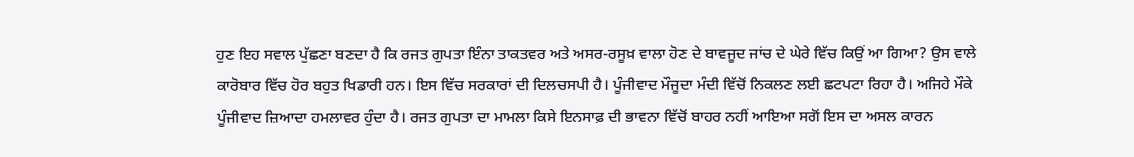ਹੁਣ ਇਹ ਸਵਾਲ ਪੁੱਛਣਾ ਬਣਦਾ ਹੈ ਕਿ ਰਜਤ ਗੁਪਤਾ ਇੰਨਾ ਤਾਕਤਵਰ ਅਤੇ ਅਸਰ-ਰਸੂਖ਼ ਵਾਲਾ ਹੋਣ ਦੇ ਬਾਵਜੂਦ ਜਾਂਚ ਦੇ ਘੇਰੇ ਵਿੱਚ ਕਿਉਂ ਆ ਗਿਆ? ਉਸ ਵਾਲੇ ਕਾਰੋਬਾਰ ਵਿੱਚ ਹੋਰ ਬਹੁਤ ਖਿਡਾਰੀ ਹਨ। ਇਸ ਵਿੱਚ ਸਰਕਾਰਾਂ ਦੀ ਦਿਲਚਸਪੀ ਹੈ। ਪੂੰਜੀਵਾਦ ਮੌਜੂਦਾ ਮੰਦੀ ਵਿੱਚੋਂ ਨਿਕਲਣ ਲਈ ਛਟਪਟਾ ਰਿਹਾ ਹੈ। ਅਜਿਹੇ ਮੌਕੇ ਪੂੰਜੀਵਾਦ ਜ਼ਿਆਦਾ ਹਮਲਾਵਰ ਹੁੰਦਾ ਹੈ। ਰਜਤ ਗੁਪਤਾ ਦਾ ਮਾਮਲਾ ਕਿਸੇ ਇਨਸਾਫ਼ ਦੀ ਭਾਵਨਾ ਵਿੱਚੋਂ ਬਾਹਰ ਨਹੀਂ ਆਇਆ ਸਗੋਂ ਇਸ ਦਾ ਅਸਲ ਕਾਰਨ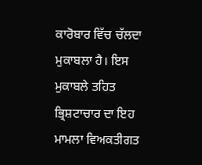ਕਾਰੋਬਾਰ ਵਿੱਚ ਚੱਲਦਾ ਮੁਕਾਬਲਾ ਹੈ। ਇਸ ਮੁਕਾਬਲੇ ਤਹਿਤ ਭ੍ਰਿਸ਼ਟਾਚਾਰ ਦਾ ਇਹ ਮਾਮਲਾ ਵਿਅਕਤੀਗਤ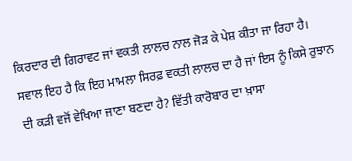ਕਿਰਦਾਰ ਦੀ ਗਿਰਾਵਟ ਜਾਂ ਵਕਤੀ ਲਾਲਚ ਨਾਲ ਜੋੜ ਕੇ ਪੇਸ਼ ਕੀਤਾ ਜਾ ਰਿਹਾ ਹੈ। ਸਵਾਲ ਇਹ ਹੈ ਕਿ ਇਹ ਮਾਮਲਾ ਸਿਰਫ਼ ਵਕਤੀ ਲਾਲਚ ਦਾ ਹੈ ਜਾਂ ਇਸ ਨੂੰ ਕਿਸੇ ਰੁਝਾਨ ਦੀ ਕੜੀ ਵਜੋਂ ਵੇਖਿਆ ਜਾਣਾ ਬਣਦਾ ਹੈ? ਵਿੱਤੀ ਕਾਰੋਬਾਰ ਦਾ ਖ਼ਾਸਾ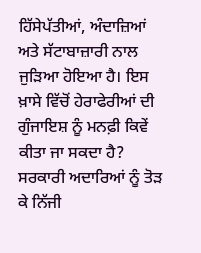ਹਿੱਸੇਪੱਤੀਆਂ, ਅੰਦਾਜ਼ਿਆਂ ਅਤੇ ਸੱਟਾਬਾਜ਼ਾਰੀ ਨਾਲ ਜੁੜਿਆ ਹੋਇਆ ਹੈ। ਇਸ ਖ਼ਾਸੇ ਵਿੱਚੋਂ ਹੇਰਾਫੇਰੀਆਂ ਦੀ ਗੁੰਜਾਇਸ਼ ਨੂੰ ਮਨਫ਼ੀ ਕਿਵੇਂ ਕੀਤਾ ਜਾ ਸਕਦਾ ਹੈ? ਸਰਕਾਰੀ ਅਦਾਰਿਆਂ ਨੂੰ ਤੋੜ ਕੇ ਨਿੱਜੀ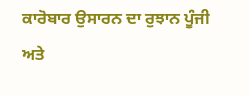ਕਾਰੋਬਾਰ ਉਸਾਰਨ ਦਾ ਰੁਝਾਨ ਪੂੰਜੀ ਅਤੇ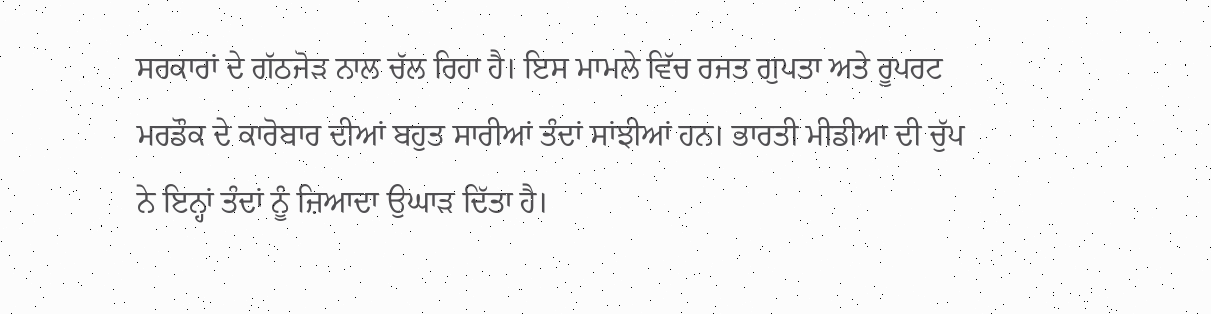ਸਰਕਾਰਾਂ ਦੇ ਗੱਠਜੋੜ ਨਾਲ ਚੱਲ ਰਿਹਾ ਹੈ। ਇਸ ਮਾਮਲੇ ਵਿੱਚ ਰਜਤ ਗੁਪਤਾ ਅਤੇ ਰੂਪਰਟ ਮਰਡੌਕ ਦੇ ਕਾਰੋਬਾਰ ਦੀਆਂ ਬਹੁਤ ਸਾਰੀਆਂ ਤੰਦਾਂ ਸਾਂਝੀਆਂ ਹਨ। ਭਾਰਤੀ ਮੀਡੀਆ ਦੀ ਚੁੱਪ ਨੇ ਇਨ੍ਹਾਂ ਤੰਦਾਂ ਨੂੰ ਜ਼ਿਆਦਾ ਉਘਾੜ ਦਿੱਤਾ ਹੈ।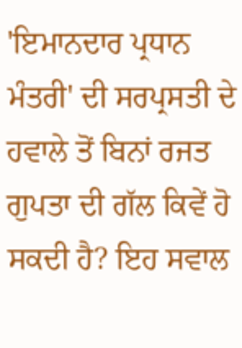'ਇਮਾਨਦਾਰ ਪ੍ਰਧਾਨ ਮੰਤਰੀ' ਦੀ ਸਰਪ੍ਰਸਤੀ ਦੇ ਹਵਾਲੇ ਤੋਂ ਬਿਨਾਂ ਰਜਤ ਗੁਪਤਾ ਦੀ ਗੱਲ ਕਿਵੇਂ ਹੋ ਸਕਦੀ ਹੈ? ਇਹ ਸਵਾਲ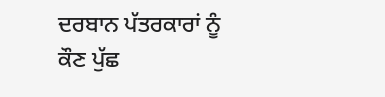ਦਰਬਾਨ ਪੱਤਰਕਾਰਾਂ ਨੂੰ ਕੌਣ ਪੁੱਛ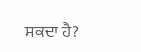ਸਕਦਾ ਹੈ?